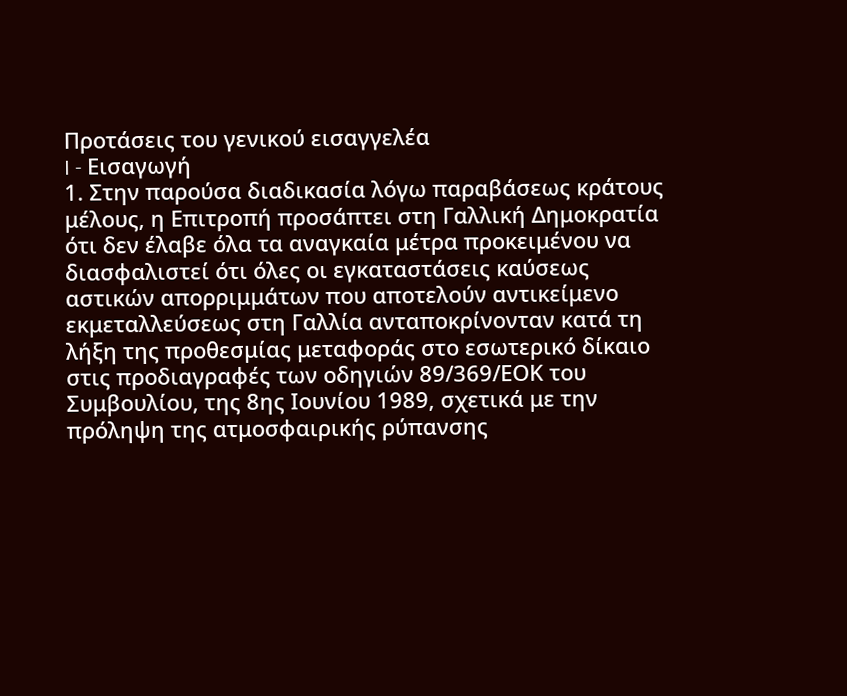Προτάσεις του γενικού εισαγγελέα
I - Εισαγωγή
1. Στην παρούσα διαδικασία λόγω παραβάσεως κράτους μέλους, η Επιτροπή προσάπτει στη Γαλλική Δημοκρατία ότι δεν έλαβε όλα τα αναγκαία μέτρα προκειμένου να διασφαλιστεί ότι όλες οι εγκαταστάσεις καύσεως αστικών απορριμμάτων που αποτελούν αντικείμενο εκμεταλλεύσεως στη Γαλλία ανταποκρίνονταν κατά τη λήξη της προθεσμίας μεταφοράς στο εσωτερικό δίκαιο στις προδιαγραφές των οδηγιών 89/369/ΕΟΚ του Συμβουλίου, της 8ης Ιουνίου 1989, σχετικά με την πρόληψη της ατμοσφαιρικής ρύπανσης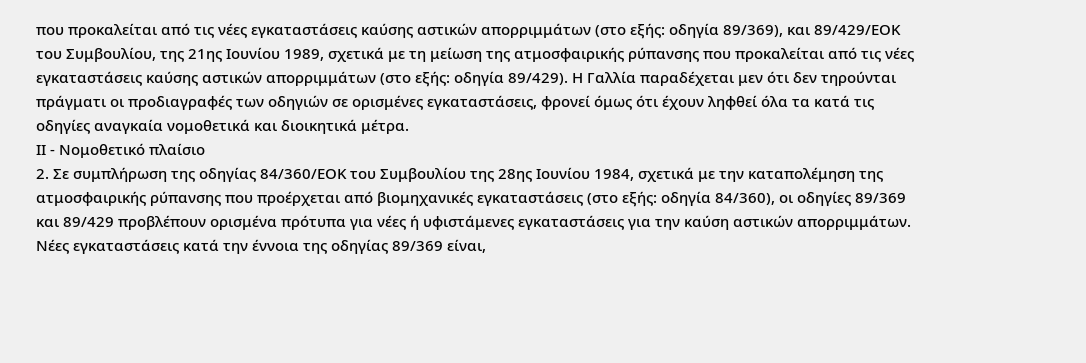που προκαλείται από τις νέες εγκαταστάσεις καύσης αστικών απορριμμάτων (στο εξής: οδηγία 89/369), και 89/429/ΕΟΚ του Συμβουλίου, της 21ης Ιουνίου 1989, σχετικά με τη μείωση της ατμοσφαιρικής ρύπανσης που προκαλείται από τις νέες εγκαταστάσεις καύσης αστικών απορριμμάτων (στο εξής: οδηγία 89/429). Η Γαλλία παραδέχεται μεν ότι δεν τηρούνται πράγματι οι προδιαγραφές των οδηγιών σε ορισμένες εγκαταστάσεις, φρονεί όμως ότι έχουν ληφθεί όλα τα κατά τις οδηγίες αναγκαία νομοθετικά και διοικητικά μέτρα.
ΙΙ - Νομοθετικό πλαίσιο
2. Σε συμπλήρωση της οδηγίας 84/360/ΕΟΚ του Συμβουλίου της 28ης Ιουνίου 1984, σχετικά με την καταπολέμηση της ατμοσφαιρικής ρύπανσης που προέρχεται από βιομηχανικές εγκαταστάσεις (στο εξής: οδηγία 84/360), οι οδηγίες 89/369 και 89/429 προβλέπουν ορισμένα πρότυπα για νέες ή υφιστάμενες εγκαταστάσεις για την καύση αστικών απορριμμάτων. Νέες εγκαταστάσεις κατά την έννοια της οδηγίας 89/369 είναι,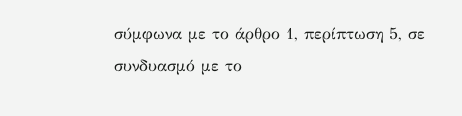σύμφωνα με το άρθρο 1, περίπτωση 5, σε συνδυασμό με το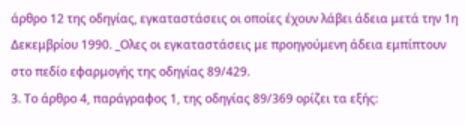άρθρο 12 της οδηγίας, εγκαταστάσεις οι οποίες έχουν λάβει άδεια μετά την 1η Δεκεμβρίου 1990. _Ολες οι εγκαταστάσεις με προηγούμενη άδεια εμπίπτουν στο πεδίο εφαρμογής της οδηγίας 89/429.
3. Το άρθρο 4, παράγραφος 1, της οδηγίας 89/369 ορίζει τα εξής: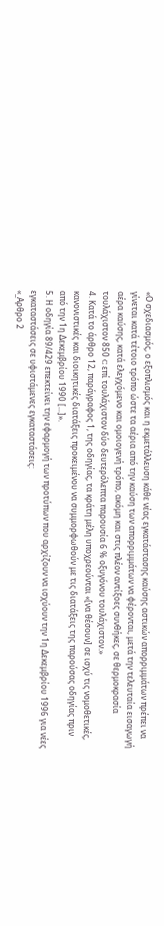«Ο σχεδιασμός, ο εξοπλισμός και η εκμετάλλευση κάθε νέας εγκατάστασης καύσης αστικών απορριμμάτων πρέπει να γίνεται κατά τέτοιο τρόπο ώστε τα αέρια από την καύση των απορριμμάτων να φέρονται, μετά την τελευταία εισαγωγή αέρα καύσης, κατά ελεγχόμενο και ομοιογενή τρόπο, ακόμη και στις πλέον αντίξοες συνθήκες, σε θερμοκρασία τουλάχιστον 850 C επί τουλάχιστον δύο δευτερόλεπτα παρουσία 6 % οξυγόνου τουλάχιστον.»
4. Κατά το άρθρο 12, παράγραφος 1, της οδηγίας, τα κράτη μέλη υποχρεούνται «[να θέσουν] σε ισχύ τις νομοθετικές, κανονιστικές και διοικητικές διατάξεις προκειμένου να συμμορφωθούν με τις διατάξεις της παρούσας οδηγίας πριν από την 1η Δεκεμβρίου 1990 [...]».
5. Η οδηγία 89/429 επεκτείνει την εφαρμογή των προτύπων που αρχίζουν να ισχύουν την 1η Δεκεμβρίου 1996 για νέες εγκαταστάσεις σε υφιστάμενες εγκαταστάσεις:
«_Αρθρο 2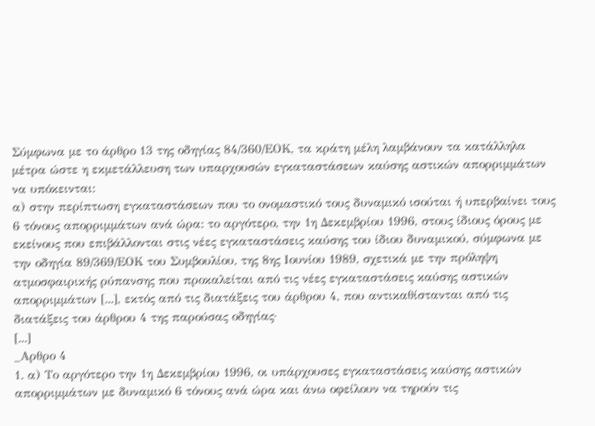Σύμφωνα με το άρθρο 13 της οδηγίας 84/360/ΕΟΚ, τα κράτη μέλη λαμβάνουν τα κατάλληλα μέτρα ώστε η εκμετάλλευση των υπαρχουσών εγκαταστάσεων καύσης αστικών απορριμμάτων να υπόκεινται:
α) στην περίπτωση εγκαταστάσεων που το ονομαστικό τους δυναμικό ισούται ή υπερβαίνει τους 6 τόνους απορριμμάτων ανά ώρα: το αργότερο, την 1η Δεκεμβρίου 1996, στους ίδιους όρους με εκείνους που επιβάλλονται στις νέες εγκαταστάσεις καύσης του ίδιου δυναμικού, σύμφωνα με την οδηγία 89/369/ΕΟΚ του Συμβουλίου, της 8ης Ιουνίου 1989, σχετικά με την πρόληψη ατμοσφαιρικής ρύπανσης που προκαλείται από τις νέες εγκαταστάσεις καύσης αστικών απορριμμάτων [...], εκτός από τις διατάξεις του άρθρου 4, που αντικαθίστανται από τις διατάξεις του άρθρου 4 της παρούσας οδηγίας·
[...]
_Αρθρο 4
1. α) Το αργότερο την 1η Δεκεμβρίου 1996, οι υπάρχουσες εγκαταστάσεις καύσης αστικών απορριμμάτων με δυναμικό 6 τόνους ανά ώρα και άνω οφείλουν να τηρούν τις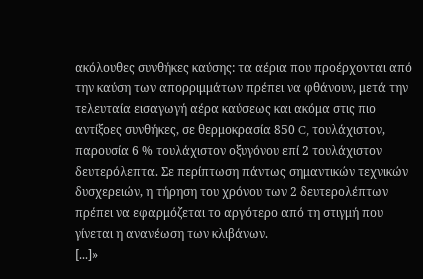ακόλουθες συνθήκες καύσης: τα αέρια που προέρχονται από την καύση των απορριμμάτων πρέπει να φθάνουν, μετά την τελευταία εισαγωγή αέρα καύσεως και ακόμα στις πιο αντίξοες συνθήκες, σε θερμοκρασία 850 C, τουλάχιστον, παρουσία 6 % τουλάχιστον οξυγόνου επί 2 τουλάχιστον δευτερόλεπτα. Σε περίπτωση πάντως σημαντικών τεχνικών δυσχερειών, η τήρηση του χρόνου των 2 δευτερολέπτων πρέπει να εφαρμόζεται το αργότερο από τη στιγμή που γίνεται η ανανέωση των κλιβάνων.
[...]»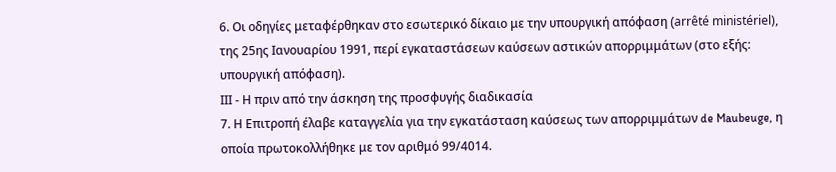6. Οι οδηγίες μεταφέρθηκαν στο εσωτερικό δίκαιο με την υπουργική απόφαση (arrêté ministériel), της 25ης Ιανουαρίου 1991, περί εγκαταστάσεων καύσεων αστικών απορριμμάτων (στο εξής: υπουργική απόφαση).
ΙΙΙ - Η πριν από την άσκηση της προσφυγής διαδικασία
7. Η Επιτροπή έλαβε καταγγελία για την εγκατάσταση καύσεως των απορριμμάτων de Maubeuge, η οποία πρωτοκολλήθηκε με τον αριθμό 99/4014.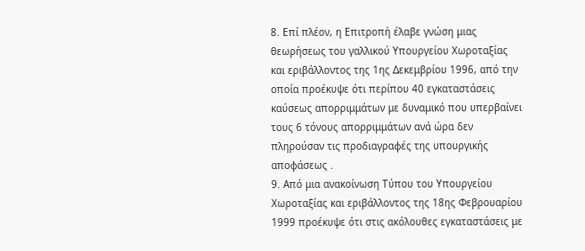8. Επί πλέον, η Επιτροπή έλαβε γνώση μιας θεωρήσεως του γαλλικού Υπουργείου Χωροταξίας και εριβάλλοντος της 1ης Δεκεμβρίου 1996, από την οποία προέκυψε ότι περίπου 40 εγκαταστάσεις καύσεως απορριμμάτων με δυναμικό που υπερβαίνει τους 6 τόνους απορριμμάτων ανά ώρα δεν πληρούσαν τις προδιαγραφές της υπουργικής αποφάσεως .
9. Από μια ανακοίνωση Τύπου του Υπουργείου Χωροταξίας και εριβάλλοντος της 18ης Φεβρουαρίου 1999 προέκυψε ότι στις ακόλουθες εγκαταστάσεις με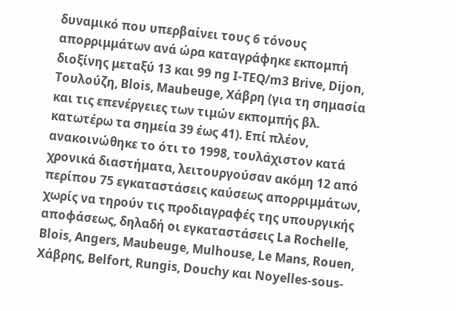δυναμικό που υπερβαίνει τους 6 τόνους απορριμμάτων ανά ώρα καταγράφηκε εκπομπή διοξίνης μεταξύ 13 και 99 ng I-TEQ/m3 Brive, Dijon, Τουλούζη, Blois, Maubeuge, Χάβρη (για τη σημασία και τις επενέργειες των τιμών εκπομπής βλ. κατωτέρω τα σημεία 39 έως 41). Επί πλέον, ανακοινώθηκε το ότι το 1998, τουλάχιστον κατά χρονικά διαστήματα, λειτουργούσαν ακόμη 12 από περίπου 75 εγκαταστάσεις καύσεως απορριμμάτων, χωρίς να τηρούν τις προδιαγραφές της υπουργικής αποφάσεως, δηλαδή οι εγκαταστάσεις La Rochelle, Blois, Angers, Maubeuge, Mulhouse, Le Mans, Rouen, Χάβρης, Belfort, Rungis, Douchy και Noyelles-sous-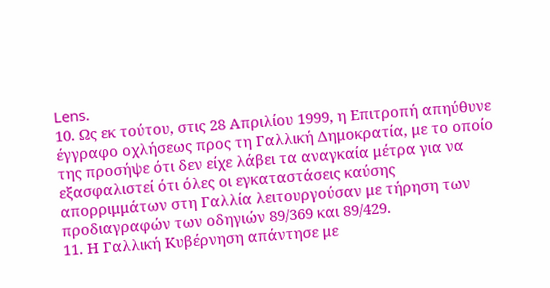Lens.
10. Ως εκ τούτου, στις 28 Απριλίου 1999, η Επιτροπή απηύθυνε έγγραφο οχλήσεως προς τη Γαλλική Δημοκρατία, με το οποίο της προσήψε ότι δεν είχε λάβει τα αναγκαία μέτρα για να εξασφαλιστεί ότι όλες οι εγκαταστάσεις καύσης απορριμμάτων στη Γαλλία λειτουργούσαν με τήρηση των προδιαγραφών των οδηγιών 89/369 και 89/429.
11. Η Γαλλική Κυβέρνηση απάντησε με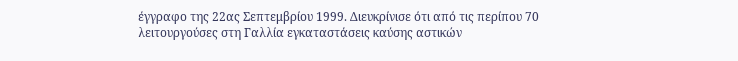έγγραφο της 22ας Σεπτεμβρίου 1999. Διευκρίνισε ότι από τις περίπου 70 λειτουργούσες στη Γαλλία εγκαταστάσεις καύσης αστικών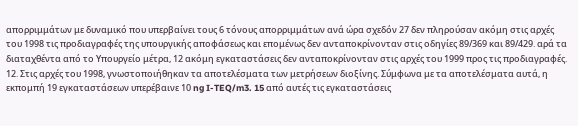απορριμμάτων με δυναμικό που υπερβαίνει τους 6 τόνους απορριμμάτων ανά ώρα σχεδόν 27 δεν πληρούσαν ακόμη στις αρχές του 1998 τις προδιαγραφές της υπουργικής αποφάσεως και επομένως δεν ανταποκρίνονταν στις οδηγίες 89/369 και 89/429. αρά τα διαταχθέντα από το Υπουργείο μέτρα, 12 ακόμη εγκαταστάσεις δεν ανταποκρίνονταν στις αρχές του 1999 προς τις προδιαγραφές.
12. Στις αρχές του 1998, γνωστοποιήθηκαν τα αποτελέσματα των μετρήσεων διοξίνης. Σύμφωνα με τα αποτελέσματα αυτά, η εκπομπή 19 εγκαταστάσεων υπερέβαινε 10 ng I-TEQ/m3. 15 από αυτές τις εγκαταστάσεις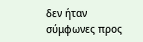δεν ήταν σύμφωνες προς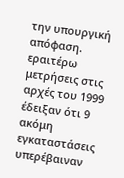την υπουργική απόφαση. εραιτέρω μετρήσεις στις αρχές του 1999 έδειξαν ότι 9 ακόμη εγκαταστάσεις υπερέβαιναν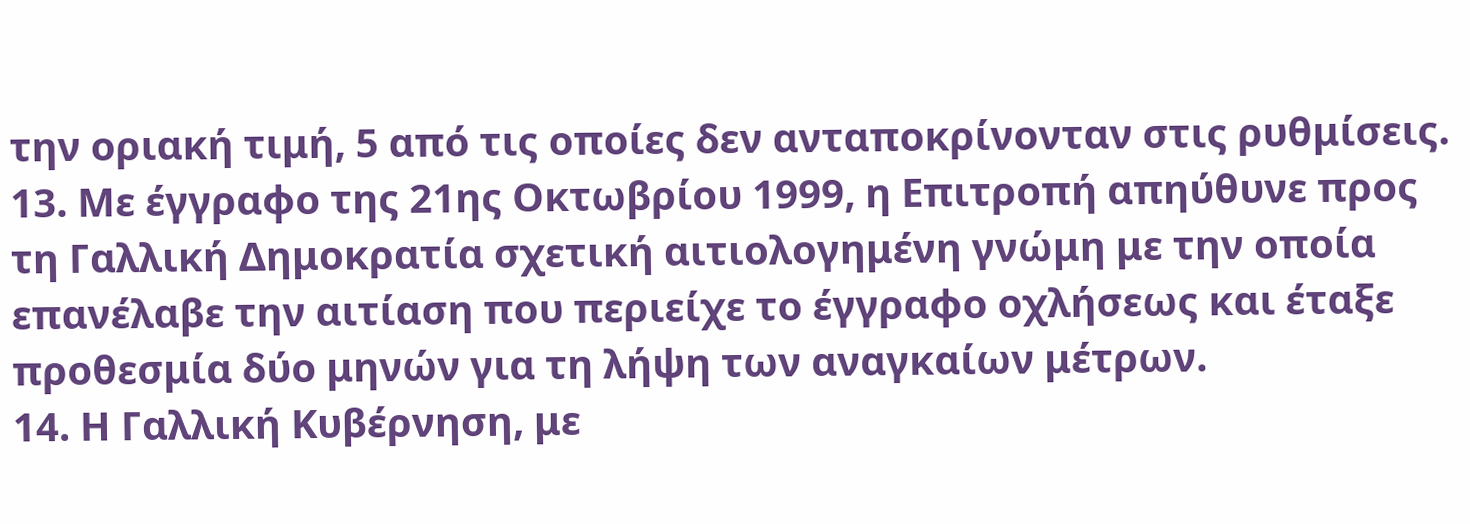την οριακή τιμή, 5 από τις οποίες δεν ανταποκρίνονταν στις ρυθμίσεις.
13. Με έγγραφο της 21ης Οκτωβρίου 1999, η Επιτροπή απηύθυνε προς τη Γαλλική Δημοκρατία σχετική αιτιολογημένη γνώμη με την οποία επανέλαβε την αιτίαση που περιείχε το έγγραφο οχλήσεως και έταξε προθεσμία δύο μηνών για τη λήψη των αναγκαίων μέτρων.
14. Η Γαλλική Κυβέρνηση, με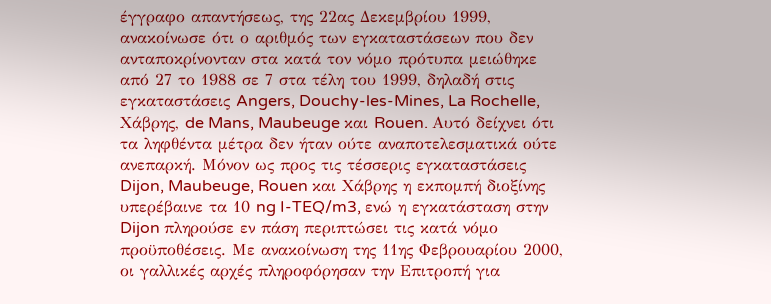έγγραφο απαντήσεως, της 22ας Δεκεμβρίου 1999, ανακοίνωσε ότι ο αριθμός των εγκαταστάσεων που δεν ανταποκρίνονταν στα κατά τον νόμο πρότυπα μειώθηκε από 27 το 1988 σε 7 στα τέλη του 1999, δηλαδή στις εγκαταστάσεις Angers, Douchy-les-Mines, La Rochelle, Χάβρης, de Mans, Maubeuge και Rouen. Αυτό δείχνει ότι τα ληφθέντα μέτρα δεν ήταν ούτε αναποτελεσματικά ούτε ανεπαρκή. Μόνον ως προς τις τέσσερις εγκαταστάσεις Dijon, Maubeuge, Rouen και Χάβρης η εκπομπή διοξίνης υπερέβαινε τα 10 ng I-TEQ/m3, ενώ η εγκατάσταση στην Dijon πληρούσε εν πάση περιπτώσει τις κατά νόμο προϋποθέσεις. Με ανακοίνωση της 11ης Φεβρουαρίου 2000, οι γαλλικές αρχές πληροφόρησαν την Επιτροπή για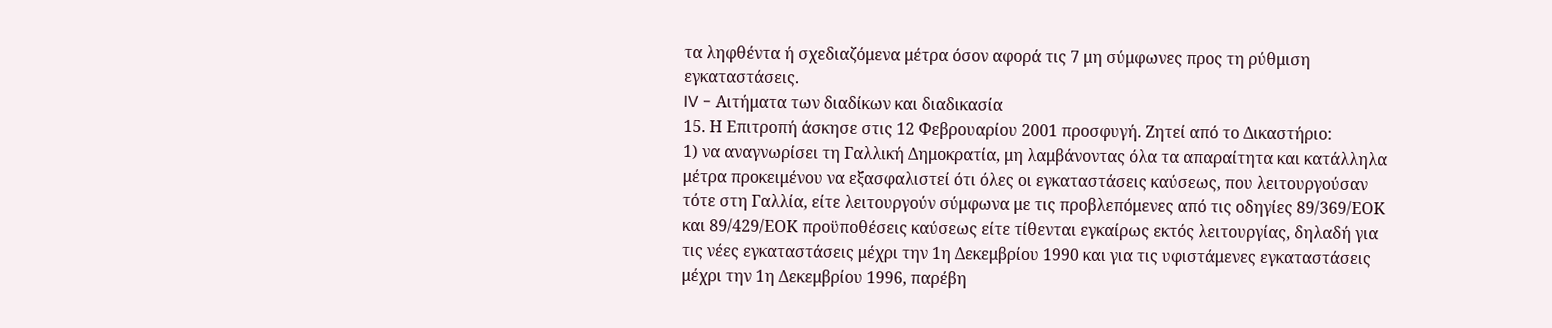τα ληφθέντα ή σχεδιαζόμενα μέτρα όσον αφορά τις 7 μη σύμφωνες προς τη ρύθμιση εγκαταστάσεις.
IV - Αιτήματα των διαδίκων και διαδικασία
15. Η Επιτροπή άσκησε στις 12 Φεβρουαρίου 2001 προσφυγή. Ζητεί από το Δικαστήριο:
1) να αναγνωρίσει τη Γαλλική Δημοκρατία, μη λαμβάνοντας όλα τα απαραίτητα και κατάλληλα μέτρα προκειμένου να εξασφαλιστεί ότι όλες οι εγκαταστάσεις καύσεως, που λειτουργούσαν τότε στη Γαλλία, είτε λειτουργούν σύμφωνα με τις προβλεπόμενες από τις οδηγίες 89/369/ΕΟΚ και 89/429/ΕΟΚ προϋποθέσεις καύσεως είτε τίθενται εγκαίρως εκτός λειτουργίας, δηλαδή για τις νέες εγκαταστάσεις μέχρι την 1η Δεκεμβρίου 1990 και για τις υφιστάμενες εγκαταστάσεις μέχρι την 1η Δεκεμβρίου 1996, παρέβη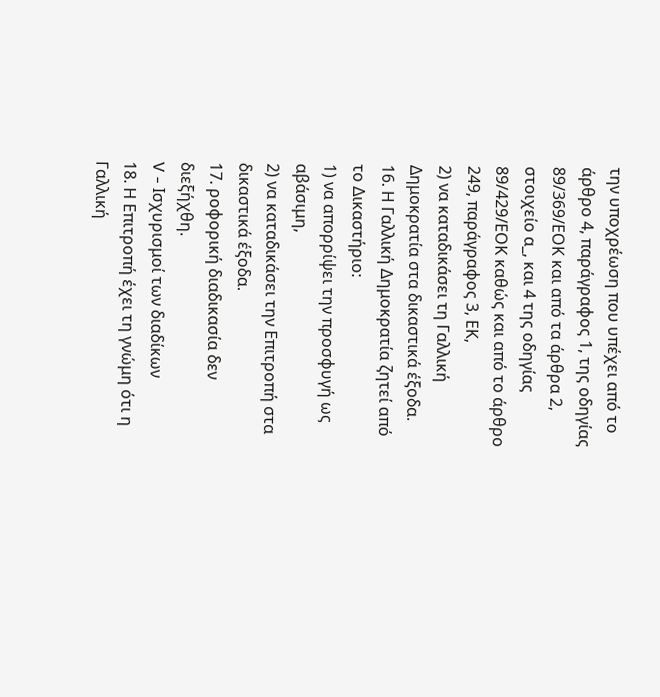την υποχρέωση που υπέχει από το άρθρο 4, παράγραφος 1, της οδηγίας 89/369/ΕΟΚ και από τα άρθρα 2, στοιχείο α_, και 4 της οδηγίας 89/429/ΕΟΚ καθώς και από το άρθρο 249, παράγραφος 3, ΕΚ,
2) να καταδικάσει τη Γαλλική Δημοκρατία στα δικαστικά έξοδα.
16. Η Γαλλική Δημοκρατία ζητεί από το Δικαστήριο:
1) να απορρίψει την προσφυγή ως αβάσιμη,
2) να καταδικάσει την Επιτροπή στα δικαστικά έξοδα.
17. ροφορική διαδικασία δεν διεξήχθη.
V - Ισχυρισμοί των διαδίκων
18. Η Επιτροπή έχει τη γνώμη ότι η Γαλλική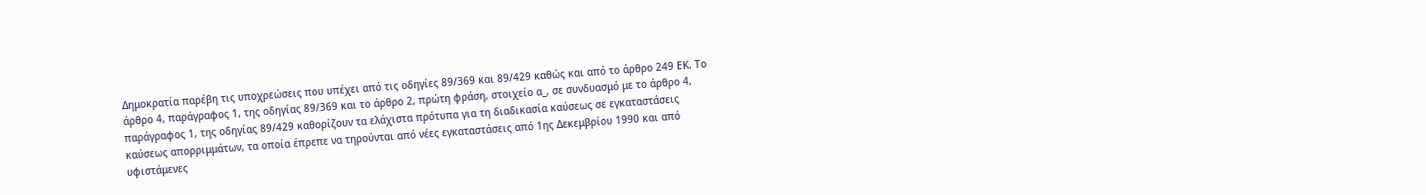Δημοκρατία παρέβη τις υποχρεώσεις που υπέχει από τις οδηγίες 89/369 και 89/429 καθώς και από το άρθρο 249 ΕΚ. Το άρθρο 4, παράγραφος 1, της οδηγίας 89/369 και το άρθρο 2, πρώτη φράση, στοιχείο α_, σε συνδυασμό με το άρθρο 4, παράγραφος 1, της οδηγίας 89/429 καθορίζουν τα ελάχιστα πρότυπα για τη διαδικασία καύσεως σε εγκαταστάσεις καύσεως απορριμμάτων, τα οποία έπρεπε να τηρούνται από νέες εγκαταστάσεις από 1ης Δεκεμβρίου 1990 και από υφιστάμενες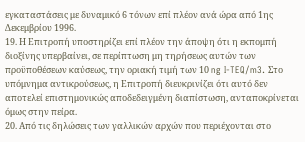εγκαταστάσεις με δυναμικό 6 τόνων επί πλέον ανά ώρα από 1ης Δεκεμβρίου 1996.
19. Η Επιτροπή υποστηρίζει επί πλέον την άποψη ότι η εκπομπή διοξίνης υπερβαίνει, σε περίπτωση μη τηρήσεως αυτών των προϋποθέσεων καύσεως, την οριακή τιμή των 10 ng I-TEQ/m3. Στο υπόμνημα αντικρούσεως, η Επιτροπή διευκρινίζει ότι αυτό δεν αποτελεί επιστημονικώς αποδεδειγμένη διαπίστωση, ανταποκρίνεται όμως στην πείρα.
20. Από τις δηλώσεις των γαλλικών αρχών που περιέχονται στο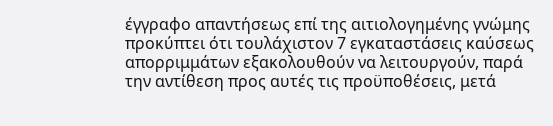έγγραφο απαντήσεως επί της αιτιολογημένης γνώμης προκύπτει ότι τουλάχιστον 7 εγκαταστάσεις καύσεως απορριμμάτων εξακολουθούν να λειτουργούν, παρά την αντίθεση προς αυτές τις προϋποθέσεις, μετά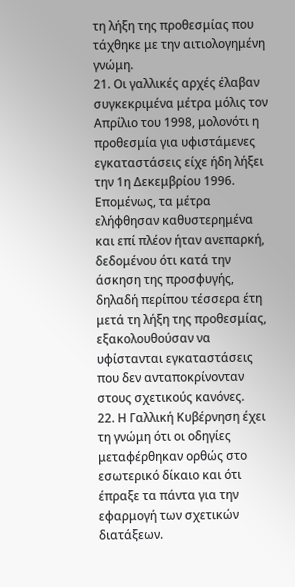τη λήξη της προθεσμίας που τάχθηκε με την αιτιολογημένη γνώμη.
21. Οι γαλλικές αρχές έλαβαν συγκεκριμένα μέτρα μόλις τον Απρίλιο του 1998, μολονότι η προθεσμία για υφιστάμενες εγκαταστάσεις είχε ήδη λήξει την 1η Δεκεμβρίου 1996. Επομένως, τα μέτρα ελήφθησαν καθυστερημένα και επί πλέον ήταν ανεπαρκή, δεδομένου ότι κατά την άσκηση της προσφυγής, δηλαδή περίπου τέσσερα έτη μετά τη λήξη της προθεσμίας, εξακολουθούσαν να υφίστανται εγκαταστάσεις που δεν ανταποκρίνονταν στους σχετικούς κανόνες.
22. Η Γαλλική Κυβέρνηση έχει τη γνώμη ότι οι οδηγίες μεταφέρθηκαν ορθώς στο εσωτερικό δίκαιο και ότι έπραξε τα πάντα για την εφαρμογή των σχετικών διατάξεων.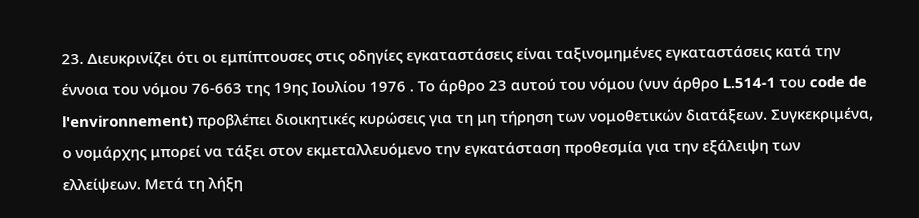23. Διευκρινίζει ότι οι εμπίπτουσες στις οδηγίες εγκαταστάσεις είναι ταξινομημένες εγκαταστάσεις κατά την έννοια του νόμου 76-663 της 19ης Ιουλίου 1976 . Το άρθρο 23 αυτού του νόμου (νυν άρθρο L.514-1 του code de l'environnement) προβλέπει διοικητικές κυρώσεις για τη μη τήρηση των νομοθετικών διατάξεων. Συγκεκριμένα, ο νομάρχης μπορεί να τάξει στον εκμεταλλευόμενο την εγκατάσταση προθεσμία για την εξάλειψη των ελλείψεων. Μετά τη λήξη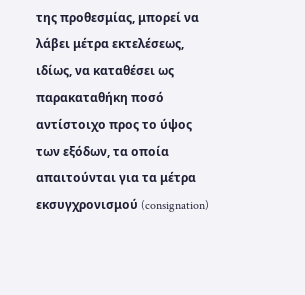της προθεσμίας, μπορεί να λάβει μέτρα εκτελέσεως, ιδίως, να καταθέσει ως παρακαταθήκη ποσό αντίστοιχο προς το ύψος των εξόδων, τα οποία απαιτούνται για τα μέτρα εκσυγχρονισμού (consignation)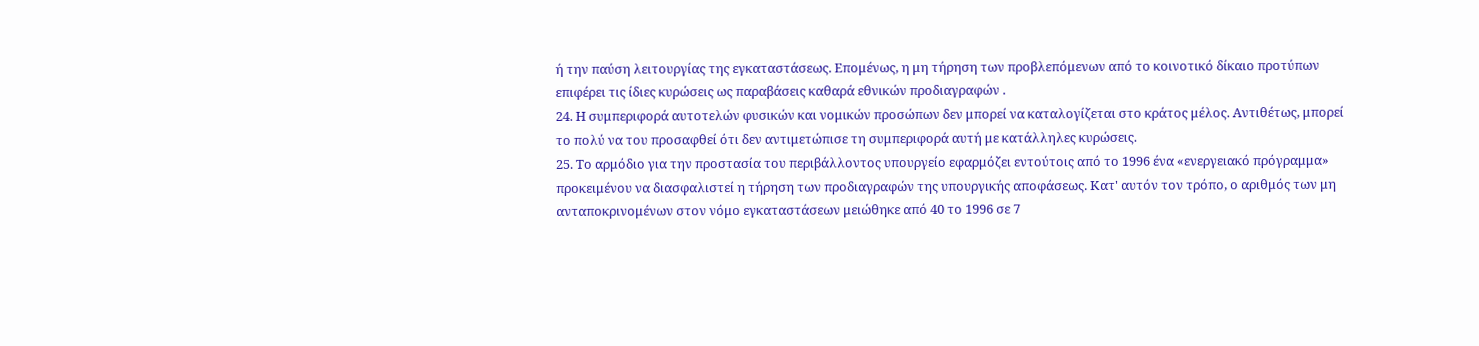ή την παύση λειτουργίας της εγκαταστάσεως. Επομένως, η μη τήρηση των προβλεπόμενων από το κοινοτικό δίκαιο προτύπων επιφέρει τις ίδιες κυρώσεις ως παραβάσεις καθαρά εθνικών προδιαγραφών .
24. Η συμπεριφορά αυτοτελών φυσικών και νομικών προσώπων δεν μπορεί να καταλογίζεται στο κράτος μέλος. Αντιθέτως, μπορεί το πολύ να του προσαφθεί ότι δεν αντιμετώπισε τη συμπεριφορά αυτή με κατάλληλες κυρώσεις.
25. Το αρμόδιο για την προστασία του περιβάλλοντος υπουργείο εφαρμόζει εντούτοις από το 1996 ένα «ενεργειακό πρόγραμμα» προκειμένου να διασφαλιστεί η τήρηση των προδιαγραφών της υπουργικής αποφάσεως. Κατ' αυτόν τον τρόπο, ο αριθμός των μη ανταποκρινομένων στον νόμο εγκαταστάσεων μειώθηκε από 40 το 1996 σε 7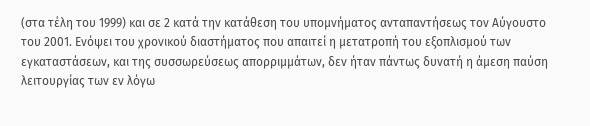(στα τέλη του 1999) και σε 2 κατά την κατάθεση του υπομνήματος ανταπαντήσεως τον Αύγουστο του 2001. Ενόψει του χρονικού διαστήματος που απαιτεί η μετατροπή του εξοπλισμού των εγκαταστάσεων, και της συσσωρεύσεως απορριμμάτων, δεν ήταν πάντως δυνατή η άμεση παύση λειτουργίας των εν λόγω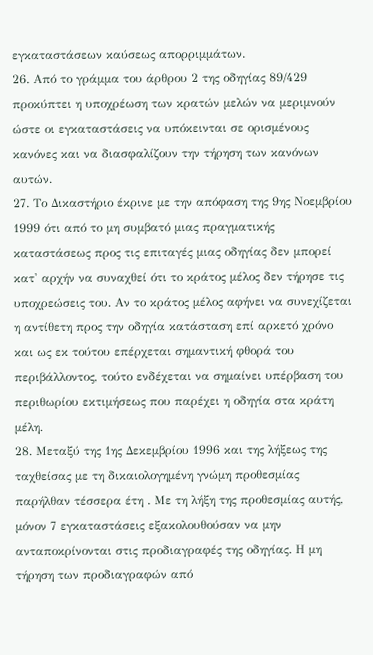εγκαταστάσεων καύσεως απορριμμάτων.
26. Από το γράμμα του άρθρου 2 της οδηγίας 89/429 προκύπτει η υποχρέωση των κρατών μελών να μεριμνούν ώστε οι εγκαταστάσεις να υπόκεινται σε ορισμένους κανόνες και να διασφαλίζουν την τήρηση των κανόνων αυτών.
27. Το Δικαστήριο έκρινε με την απόφαση της 9ης Νοεμβρίου 1999 ότι από το μη συμβατό μιας πραγματικής καταστάσεως προς τις επιταγές μιας οδηγίας δεν μπορεί κατ' αρχήν να συναχθεί ότι το κράτος μέλος δεν τήρησε τις υποχρεώσεις του. Αν το κράτος μέλος αφήνει να συνεχίζεται η αντίθετη προς την οδηγία κατάσταση επί αρκετό χρόνο και ως εκ τούτου επέρχεται σημαντική φθορά του περιβάλλοντος, τούτο ενδέχεται να σημαίνει υπέρβαση του περιθωρίου εκτιμήσεως που παρέχει η οδηγία στα κράτη μέλη.
28. Μεταξύ της 1ης Δεκεμβρίου 1996 και της λήξεως της ταχθείσας με τη δικαιολογημένη γνώμη προθεσμίας παρήλθαν τέσσερα έτη . Με τη λήξη της προθεσμίας αυτής, μόνον 7 εγκαταστάσεις εξακολουθούσαν να μην ανταποκρίνονται στις προδιαγραφές της οδηγίας. Η μη τήρηση των προδιαγραφών από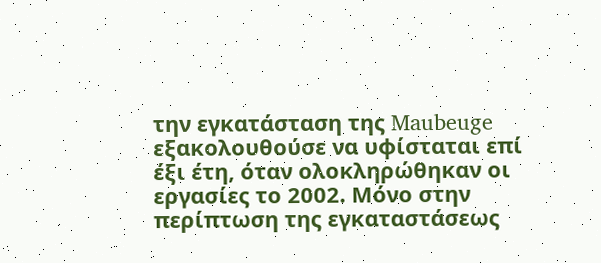την εγκατάσταση της Maubeuge εξακολουθούσε να υφίσταται επί έξι έτη, όταν ολοκληρώθηκαν οι εργασίες το 2002. Μόνο στην περίπτωση της εγκαταστάσεως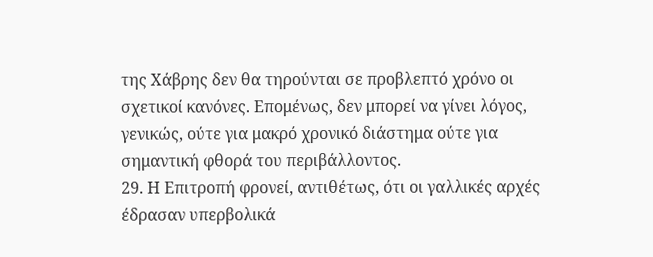της Χάβρης δεν θα τηρούνται σε προβλεπτό χρόνο οι σχετικοί κανόνες. Επομένως, δεν μπορεί να γίνει λόγος, γενικώς, ούτε για μακρό χρονικό διάστημα ούτε για σημαντική φθορά του περιβάλλοντος.
29. Η Επιτροπή φρονεί, αντιθέτως, ότι οι γαλλικές αρχές έδρασαν υπερβολικά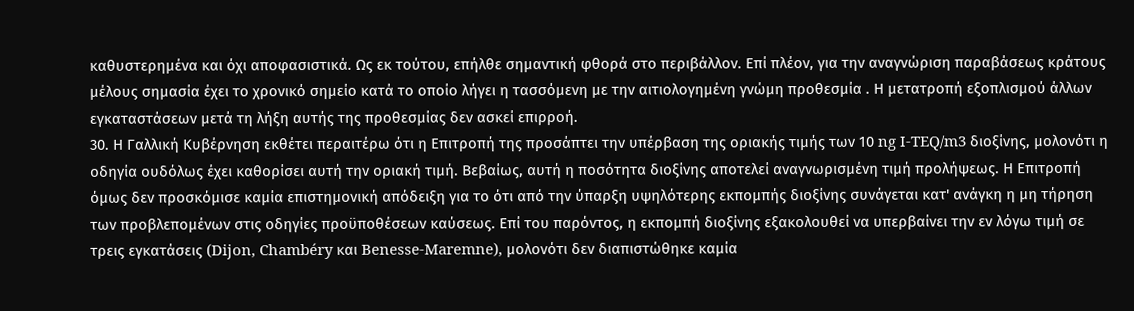καθυστερημένα και όχι αποφασιστικά. Ως εκ τούτου, επήλθε σημαντική φθορά στο περιβάλλον. Επί πλέον, για την αναγνώριση παραβάσεως κράτους μέλους σημασία έχει το χρονικό σημείο κατά το οποίο λήγει η τασσόμενη με την αιτιολογημένη γνώμη προθεσμία . Η μετατροπή εξοπλισμού άλλων εγκαταστάσεων μετά τη λήξη αυτής της προθεσμίας δεν ασκεί επιρροή.
30. Η Γαλλική Κυβέρνηση εκθέτει περαιτέρω ότι η Επιτροπή της προσάπτει την υπέρβαση της οριακής τιμής των 10 ng I-TEQ/m3 διοξίνης, μολονότι η οδηγία ουδόλως έχει καθορίσει αυτή την οριακή τιμή. Βεβαίως, αυτή η ποσότητα διοξίνης αποτελεί αναγνωρισμένη τιμή προλήψεως. Η Επιτροπή όμως δεν προσκόμισε καμία επιστημονική απόδειξη για το ότι από την ύπαρξη υψηλότερης εκπομπής διοξίνης συνάγεται κατ' ανάγκη η μη τήρηση των προβλεπομένων στις οδηγίες προϋποθέσεων καύσεως. Επί του παρόντος, η εκπομπή διοξίνης εξακολουθεί να υπερβαίνει την εν λόγω τιμή σε τρεις εγκατάσεις (Dijon, Chambéry και Benesse-Maremne), μολονότι δεν διαπιστώθηκε καμία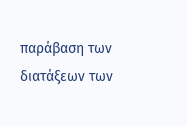παράβαση των διατάξεων των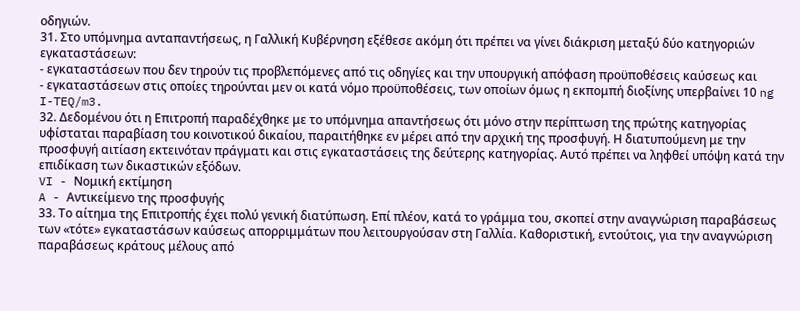οδηγιών.
31. Στο υπόμνημα ανταπαντήσεως, η Γαλλική Κυβέρνηση εξέθεσε ακόμη ότι πρέπει να γίνει διάκριση μεταξύ δύο κατηγοριών εγκαταστάσεων:
- εγκαταστάσεων που δεν τηρούν τις προβλεπόμενες από τις οδηγίες και την υπουργική απόφαση προϋποθέσεις καύσεως και
- εγκαταστάσεων στις οποίες τηρούνται μεν οι κατά νόμο προϋποθέσεις, των οποίων όμως η εκπομπή διοξίνης υπερβαίνει 10 ng I-TEQ/m3.
32. Δεδομένου ότι η Επιτροπή παραδέχθηκε με το υπόμνημα απαντήσεως ότι μόνο στην περίπτωση της πρώτης κατηγορίας υφίσταται παραβίαση του κοινοτικού δικαίου, παραιτήθηκε εν μέρει από την αρχική της προσφυγή. Η διατυπούμενη με την προσφυγή αιτίαση εκτεινόταν πράγματι και στις εγκαταστάσεις της δεύτερης κατηγορίας. Αυτό πρέπει να ληφθεί υπόψη κατά την επιδίκαση των δικαστικών εξόδων.
VI - Νομική εκτίμηση
A - Αντικείμενο της προσφυγής
33. Το αίτημα της Επιτροπής έχει πολύ γενική διατύπωση. Επί πλέον, κατά το γράμμα του, σκοπεί στην αναγνώριση παραβάσεως των «τότε» εγκαταστάσων καύσεως απορριμμάτων που λειτουργούσαν στη Γαλλία. Καθοριστική, εντούτοις, για την αναγνώριση παραβάσεως κράτους μέλους από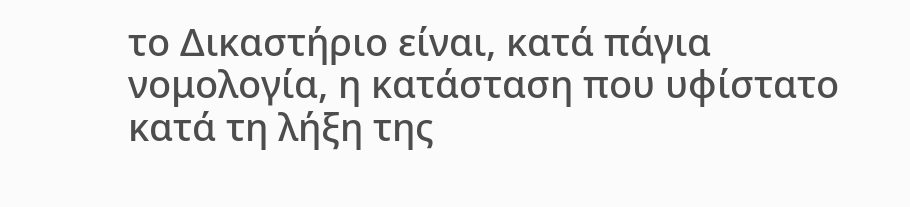το Δικαστήριο είναι, κατά πάγια νομολογία, η κατάσταση που υφίστατο κατά τη λήξη της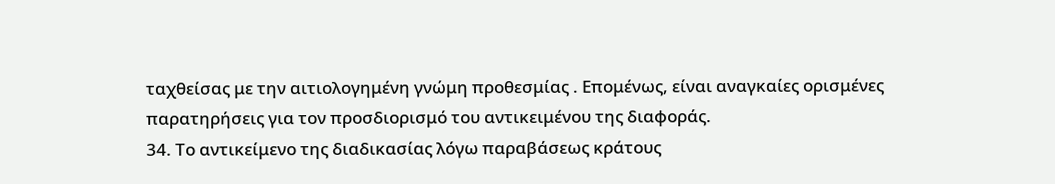ταχθείσας με την αιτιολογημένη γνώμη προθεσμίας . Επομένως, είναι αναγκαίες ορισμένες παρατηρήσεις για τον προσδιορισμό του αντικειμένου της διαφοράς.
34. Το αντικείμενο της διαδικασίας λόγω παραβάσεως κράτους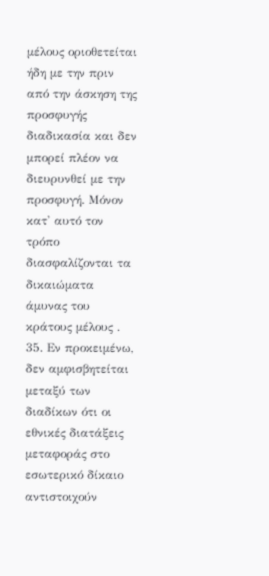μέλους οριοθετείται ήδη με την πριν από την άσκηση της προσφυγής διαδικασία και δεν μπορεί πλέον να διευρυνθεί με την προσφυγή. Μόνον κατ' αυτό τον τρόπο διασφαλίζονται τα δικαιώματα άμυνας του κράτους μέλους .
35. Εν προκειμένω, δεν αμφισβητείται μεταξύ των διαδίκων ότι οι εθνικές διατάξεις μεταφοράς στο εσωτερικό δίκαιο αντιστοιχούν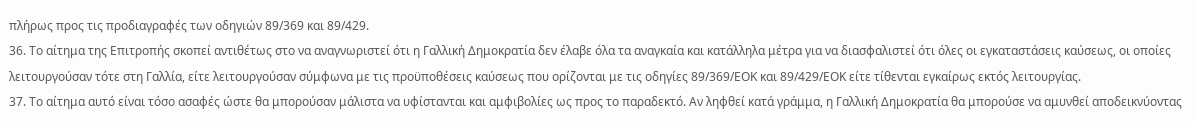πλήρως προς τις προδιαγραφές των οδηγιών 89/369 και 89/429.
36. Το αίτημα της Επιτροπής σκοπεί αντιθέτως στο να αναγνωριστεί ότι η Γαλλική Δημοκρατία δεν έλαβε όλα τα αναγκαία και κατάλληλα μέτρα για να διασφαλιστεί ότι όλες οι εγκαταστάσεις καύσεως, οι οποίες λειτουργούσαν τότε στη Γαλλία, είτε λειτουργούσαν σύμφωνα με τις προϋποθέσεις καύσεως που ορίζονται με τις οδηγίες 89/369/ΕΟΚ και 89/429/ΕΟΚ είτε τίθενται εγκαίρως εκτός λειτουργίας.
37. Το αίτημα αυτό είναι τόσο ασαφές ώστε θα μπορούσαν μάλιστα να υφίστανται και αμφιβολίες ως προς το παραδεκτό. Αν ληφθεί κατά γράμμα, η Γαλλική Δημοκρατία θα μπορούσε να αμυνθεί αποδεικνύοντας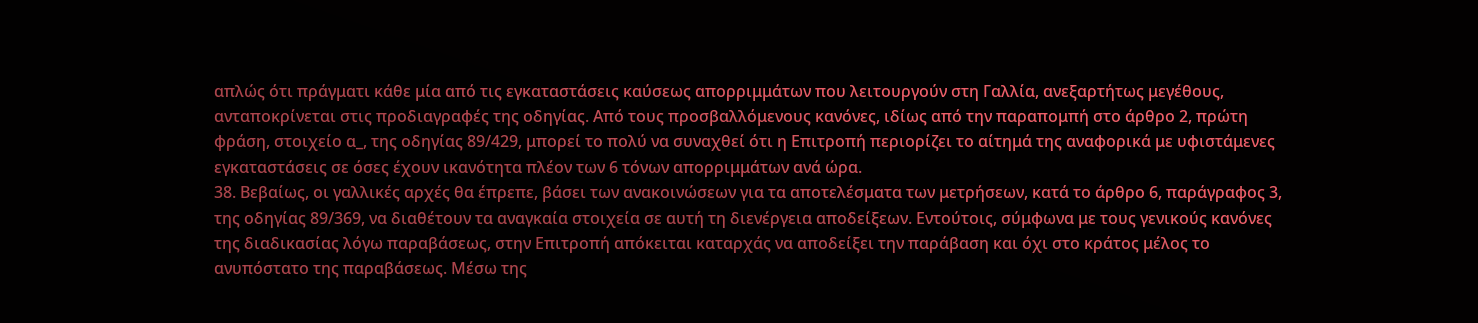απλώς ότι πράγματι κάθε μία από τις εγκαταστάσεις καύσεως απορριμμάτων που λειτουργούν στη Γαλλία, ανεξαρτήτως μεγέθους, ανταποκρίνεται στις προδιαγραφές της οδηγίας. Από τους προσβαλλόμενους κανόνες, ιδίως από την παραπομπή στο άρθρο 2, πρώτη φράση, στοιχείο α_, της οδηγίας 89/429, μπορεί το πολύ να συναχθεί ότι η Επιτροπή περιορίζει το αίτημά της αναφορικά με υφιστάμενες εγκαταστάσεις σε όσες έχουν ικανότητα πλέον των 6 τόνων απορριμμάτων ανά ώρα.
38. Βεβαίως, οι γαλλικές αρχές θα έπρεπε, βάσει των ανακοινώσεων για τα αποτελέσματα των μετρήσεων, κατά το άρθρο 6, παράγραφος 3, της οδηγίας 89/369, να διαθέτουν τα αναγκαία στοιχεία σε αυτή τη διενέργεια αποδείξεων. Εντούτοις, σύμφωνα με τους γενικούς κανόνες της διαδικασίας λόγω παραβάσεως, στην Επιτροπή απόκειται καταρχάς να αποδείξει την παράβαση και όχι στο κράτος μέλος το ανυπόστατο της παραβάσεως. Μέσω της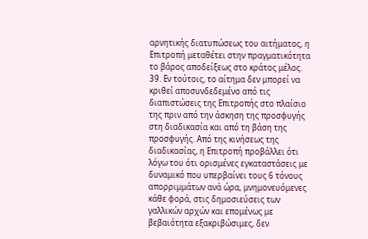αρνητικής διατυπώσεως του αιτήματος, η Επιτροπή μεταθέτει στην πραγματικότητα το βάρος αποδείξεως στο κράτος μέλος.
39. Εν τούτοις, το αίτημα δεν μπορεί να κριθεί αποσυνδεδεμένο από τις διαπιστώσεις της Επιτροπής στο πλαίσιο της πριν από την άσκηση της προσφυγής στη διαδικασία και από τη βάση της προσφυγής. Από της κινήσεως της διαδικασίας, η Επιτροπή προβάλλει ότι λόγω του ότι ορισμένες εγκαταστάσεις με δυναμικό που υπερβαίνει τους 6 τόνους απορριμμάτων ανά ώρα, μνημονευόμενες κάθε φορά, στις δημοσιεύσεις των γαλλικών αρχών και επομένως με βεβαιότητα εξακριβώσιμες, δεν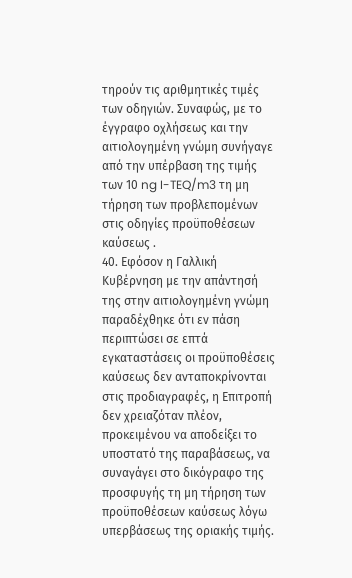τηρούν τις αριθμητικές τιμές των οδηγιών. Συναφώς, με το έγγραφο οχλήσεως και την αιτιολογημένη γνώμη συνήγαγε από την υπέρβαση της τιμής των 10 ng I-TEQ/m3 τη μη τήρηση των προβλεπομένων στις οδηγίες προϋποθέσεων καύσεως .
40. Εφόσον η Γαλλική Κυβέρνηση με την απάντησή της στην αιτιολογημένη γνώμη παραδέχθηκε ότι εν πάση περιπτώσει σε επτά εγκαταστάσεις οι προϋποθέσεις καύσεως δεν ανταποκρίνονται στις προδιαγραφές, η Επιτροπή δεν χρειαζόταν πλέον, προκειμένου να αποδείξει το υποστατό της παραβάσεως, να συναγάγει στο δικόγραφο της προσφυγής τη μη τήρηση των προϋποθέσεων καύσεως λόγω υπερβάσεως της οριακής τιμής.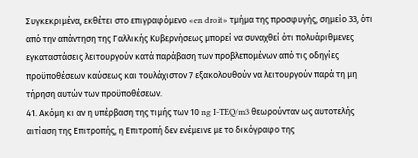Συγκεκριμένα, εκθέτει στο επιγραφόμενο «en droit» τμήμα της προσφυγής, σημείο 33, ότι από την απάντηση της Γαλλικής Κυβερνήσεως μπορεί να συναχθεί ότι πολυάριθμενες εγκαταστάσεις λειτουργούν κατά παράβαση των προβλεπομένων από τις οδηγίες προϋποθέσεων καύσεως και τουλάχιστον 7 εξακολουθούν να λειτουργούν παρά τη μη τήρηση αυτών των προϋποθέσεων.
41. Ακόμη κι αν η υπέρβαση της τιμής των 10 ng I-TEQ/m3 θεωρούνταν ως αυτοτελής αιτίαση της Επιτροπής, η Επιτροπή δεν ενέμεινε με το δικόγραφο της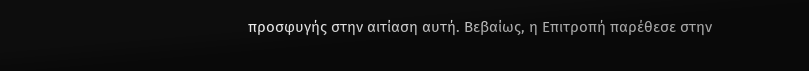προσφυγής στην αιτίαση αυτή. Βεβαίως, η Επιτροπή παρέθεσε στην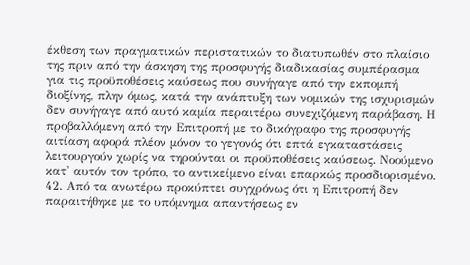έκθεση των πραγματικών περιστατικών το διατυπωθέν στο πλαίσιο της πριν από την άσκηση της προσφυγής διαδικασίας συμπέρασμα για τις προϋποθέσεις καύσεως που συνήγαγε από την εκπομπή διοξίνης, πλην όμως, κατά την ανάπτυξη των νομικών της ισχυρισμών δεν συνήγαγε από αυτό καμία περαιτέρω συνεχιζόμενη παράβαση. Η προβαλλόμενη από την Επιτροπή με το δικόγραφο της προσφυγής αιτίαση αφορά πλέον μόνον το γεγονός ότι επτά εγκαταστάσεις λειτουργούν χωρίς να τηρούνται οι προϋποθέσεις καύσεως. Νοούμενο κατ' αυτόν τον τρόπο, το αντικείμενο είναι επαρκώς προσδιορισμένο.
42. Από τα ανωτέρω προκύπτει συγχρόνως ότι η Επιτροπή δεν παραιτήθηκε με το υπόμνημα απαντήσεως εν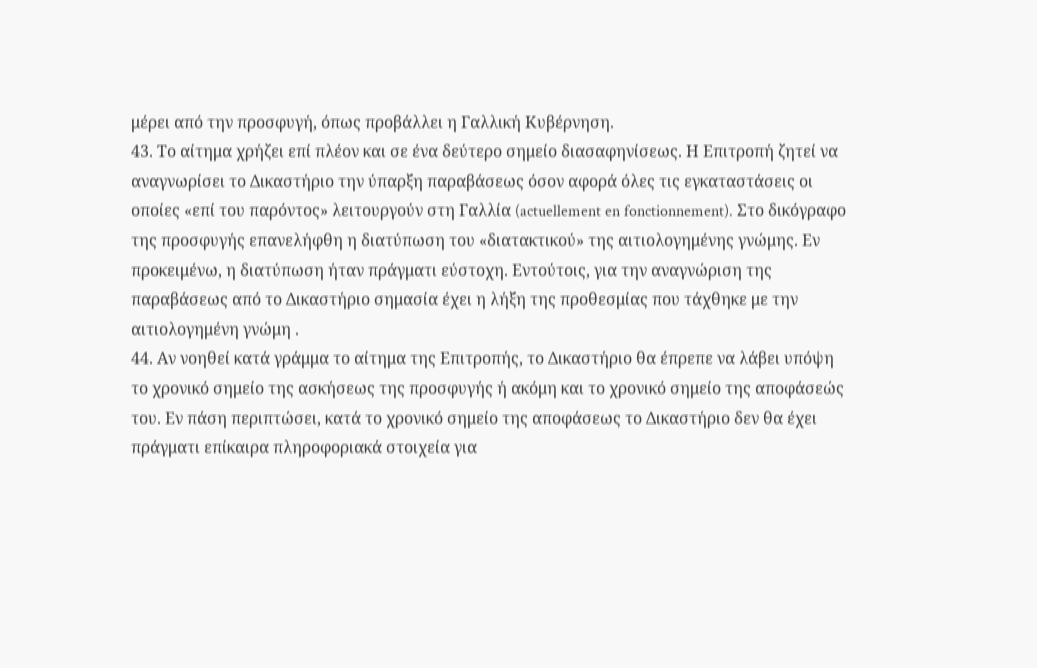μέρει από την προσφυγή, όπως προβάλλει η Γαλλική Κυβέρνηση.
43. Το αίτημα χρήζει επί πλέον και σε ένα δεύτερο σημείο διασαφηνίσεως. Η Επιτροπή ζητεί να αναγνωρίσει το Δικαστήριο την ύπαρξη παραβάσεως όσον αφορά όλες τις εγκαταστάσεις οι οποίες «επί του παρόντος» λειτουργούν στη Γαλλία (actuellement en fonctionnement). Στο δικόγραφο της προσφυγής επανελήφθη η διατύπωση του «διατακτικού» της αιτιολογημένης γνώμης. Εν προκειμένω, η διατύπωση ήταν πράγματι εύστοχη. Εντούτοις, για την αναγνώριση της παραβάσεως από το Δικαστήριο σημασία έχει η λήξη της προθεσμίας που τάχθηκε με την αιτιολογημένη γνώμη .
44. Αν νοηθεί κατά γράμμα το αίτημα της Επιτροπής, το Δικαστήριο θα έπρεπε να λάβει υπόψη το χρονικό σημείο της ασκήσεως της προσφυγής ή ακόμη και το χρονικό σημείο της αποφάσεώς του. Εν πάση περιπτώσει, κατά το χρονικό σημείο της αποφάσεως το Δικαστήριο δεν θα έχει πράγματι επίκαιρα πληροφοριακά στοιχεία για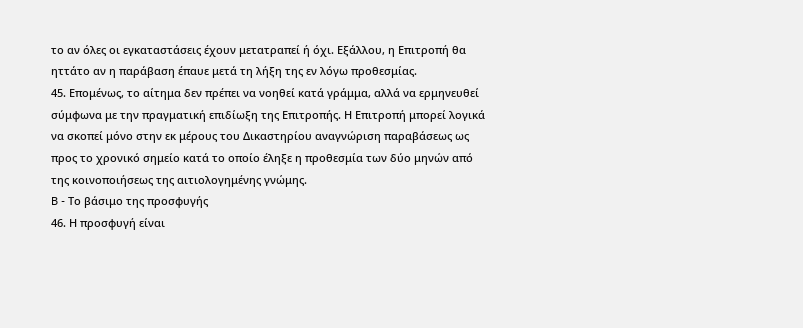το αν όλες οι εγκαταστάσεις έχουν μετατραπεί ή όχι. Εξάλλου, η Επιτροπή θα ηττάτο αν η παράβαση έπαυε μετά τη λήξη της εν λόγω προθεσμίας.
45. Επομένως, το αίτημα δεν πρέπει να νοηθεί κατά γράμμα, αλλά να ερμηνευθεί σύμφωνα με την πραγματική επιδίωξη της Επιτροπής. Η Επιτροπή μπορεί λογικά να σκοπεί μόνο στην εκ μέρους του Δικαστηρίου αναγνώριση παραβάσεως ως προς το χρονικό σημείο κατά το οποίο έληξε η προθεσμία των δύο μηνών από της κοινοποιήσεως της αιτιολογημένης γνώμης.
B - Το βάσιμο της προσφυγής
46. Η προσφυγή είναι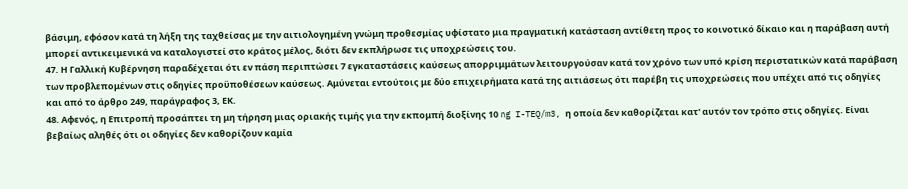βάσιμη, εφόσον κατά τη λήξη της ταχθείσας με την αιτιολογημένη γνώμη προθεσμίας υφίστατο μια πραγματική κατάσταση αντίθετη προς το κοινοτικό δίκαιο και η παράβαση αυτή μπορεί αντικειμενικά να καταλογιστεί στο κράτος μέλος, διότι δεν εκπλήρωσε τις υποχρεώσεις του.
47. Η Γαλλική Κυβέρνηση παραδέχεται ότι εν πάση περιπτώσει 7 εγκαταστάσεις καύσεως απορριμμάτων λειτουργούσαν κατά τον χρόνο των υπό κρίση περιστατικών κατά παράβαση των προβλεπομένων στις οδηγίες προϋποθέσεων καύσεως. Αμύνεται εντούτοις με δύο επιχειρήματα κατά της αιτιάσεως ότι παρέβη τις υποχρεώσεις που υπέχει από τις οδηγίες και από το άρθρο 249, παράγραφος 3, ΕΚ.
48. Αφενός, η Επιτροπή προσάπτει τη μη τήρηση μιας οριακής τιμής για την εκπομπή διοξίνης 10 ng I-TEQ/m3, η οποία δεν καθορίζεται κατ' αυτόν τον τρόπο στις οδηγίες. Είναι βεβαίως αληθές ότι οι οδηγίες δεν καθορίζουν καμία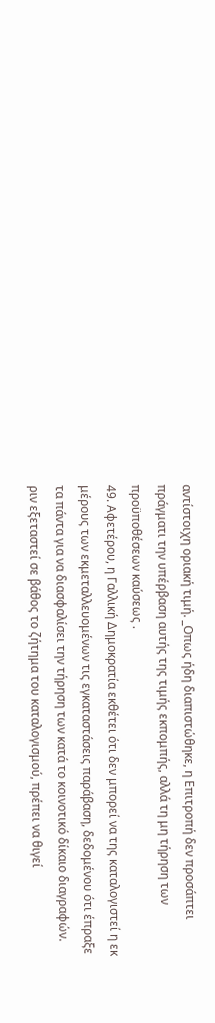αντίστοιχη οριακή τιμή. _Οπως ήδη διαπιστώθηκε, η Επιτροπή δεν προσάπτει πράγματι την υπέρβαση αυτής της τιμής εκπομπής, αλλά τη μη τήρηση των προϋποθέσεων καύσεως .
49. Αφετέρου, η Γαλλική Δημοκρατία εκθέτει ότι δεν μπορεί να της καταλογιστεί η εκ μέρους των εκμεταλλευομένων τις εγκαταστάσεις παράβαση, δεδομένου ότι έπραξε τα πάντα για να διασφαλίσει την τήρηση των κατά το κοινοτικό δίκαιο διαγραφών. ριν εξεταστεί σε βάθος το ζήτημα του καταλογισμού, πρέπει να θιγεί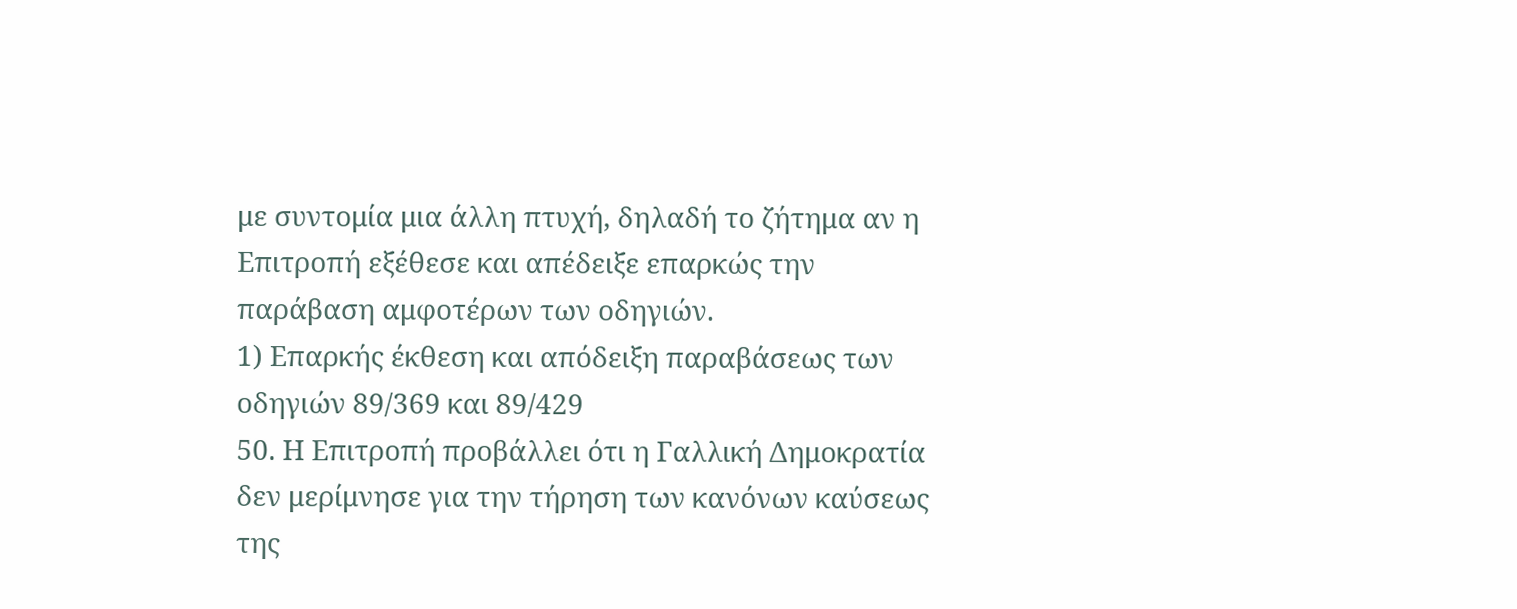με συντομία μια άλλη πτυχή, δηλαδή το ζήτημα αν η Επιτροπή εξέθεσε και απέδειξε επαρκώς την παράβαση αμφοτέρων των οδηγιών.
1) Επαρκής έκθεση και απόδειξη παραβάσεως των οδηγιών 89/369 και 89/429
50. Η Επιτροπή προβάλλει ότι η Γαλλική Δημοκρατία δεν μερίμνησε για την τήρηση των κανόνων καύσεως της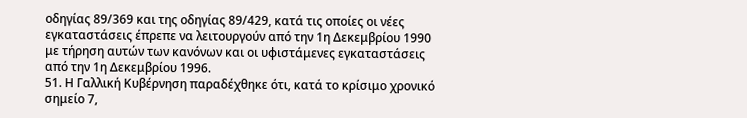οδηγίας 89/369 και της οδηγίας 89/429, κατά τις οποίες οι νέες εγκαταστάσεις έπρεπε να λειτουργούν από την 1η Δεκεμβρίου 1990 με τήρηση αυτών των κανόνων και οι υφιστάμενες εγκαταστάσεις από την 1η Δεκεμβρίου 1996.
51. Η Γαλλική Κυβέρνηση παραδέχθηκε ότι, κατά το κρίσιμο χρονικό σημείο 7,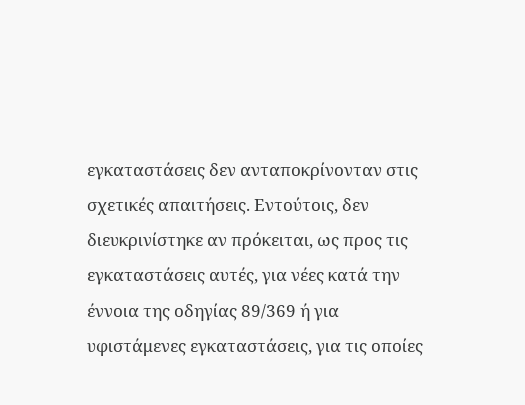εγκαταστάσεις δεν ανταποκρίνονταν στις σχετικές απαιτήσεις. Εντούτοις, δεν διευκρινίστηκε αν πρόκειται, ως προς τις εγκαταστάσεις αυτές, για νέες κατά την έννοια της οδηγίας 89/369 ή για υφιστάμενες εγκαταστάσεις, για τις οποίες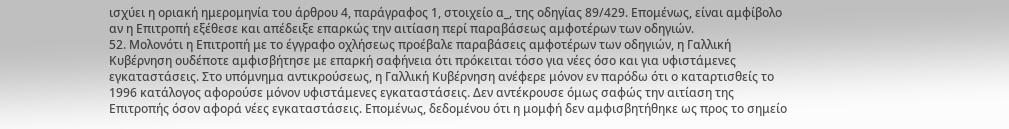ισχύει η οριακή ημερομηνία του άρθρου 4, παράγραφος 1, στοιχείο α_, της οδηγίας 89/429. Επομένως, είναι αμφίβολο αν η Επιτροπή εξέθεσε και απέδειξε επαρκώς την αιτίαση περί παραβάσεως αμφοτέρων των οδηγιών.
52. Μολονότι η Επιτροπή με το έγγραφο οχλήσεως προέβαλε παραβάσεις αμφοτέρων των οδηγιών, η Γαλλική Κυβέρνηση ουδέποτε αμφισβήτησε με επαρκή σαφήνεια ότι πρόκειται τόσο για νέες όσο και για υφιστάμενες εγκαταστάσεις. Στο υπόμνημα αντικρούσεως, η Γαλλική Κυβέρνηση ανέφερε μόνον εν παρόδω ότι ο καταρτισθείς το 1996 κατάλογος αφορούσε μόνον υφιστάμενες εγκαταστάσεις. Δεν αντέκρουσε όμως σαφώς την αιτίαση της Επιτροπής όσον αφορά νέες εγκαταστάσεις. Επομένως, δεδομένου ότι η μομφή δεν αμφισβητήθηκε ως προς το σημείο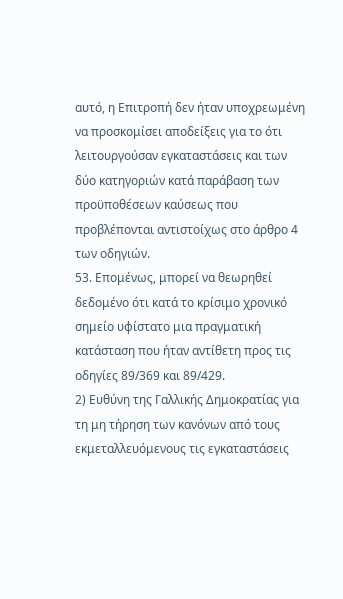αυτό, η Επιτροπή δεν ήταν υποχρεωμένη να προσκομίσει αποδείξεις για το ότι λειτουργούσαν εγκαταστάσεις και των δύο κατηγοριών κατά παράβαση των προϋποθέσεων καύσεως που προβλέπονται αντιστοίχως στο άρθρο 4 των οδηγιών.
53. Επομένως, μπορεί να θεωρηθεί δεδομένο ότι κατά το κρίσιμο χρονικό σημείο υφίστατο μια πραγματική κατάσταση που ήταν αντίθετη προς τις οδηγίες 89/369 και 89/429.
2) Ευθύνη της Γαλλικής Δημοκρατίας για τη μη τήρηση των κανόνων από τους εκμεταλλευόμενους τις εγκαταστάσεις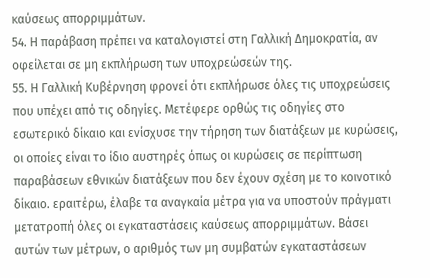καύσεως απορριμμάτων.
54. Η παράβαση πρέπει να καταλογιστεί στη Γαλλική Δημοκρατία, αν οφείλεται σε μη εκπλήρωση των υποχρεώσεών της.
55. Η Γαλλική Κυβέρνηση φρονεί ότι εκπλήρωσε όλες τις υποχρεώσεις που υπέχει από τις οδηγίες. Μετέφερε ορθώς τις οδηγίες στο εσωτερικό δίκαιο και ενίσχυσε την τήρηση των διατάξεων με κυρώσεις, οι οποίες είναι το ίδιο αυστηρές όπως οι κυρώσεις σε περίπτωση παραβάσεων εθνικών διατάξεων που δεν έχουν σχέση με το κοινοτικό δίκαιο. εραιτέρω, έλαβε τα αναγκαία μέτρα για να υποστούν πράγματι μετατροπή όλες οι εγκαταστάσεις καύσεως απορριμμάτων. Βάσει αυτών των μέτρων, ο αριθμός των μη συμβατών εγκαταστάσεων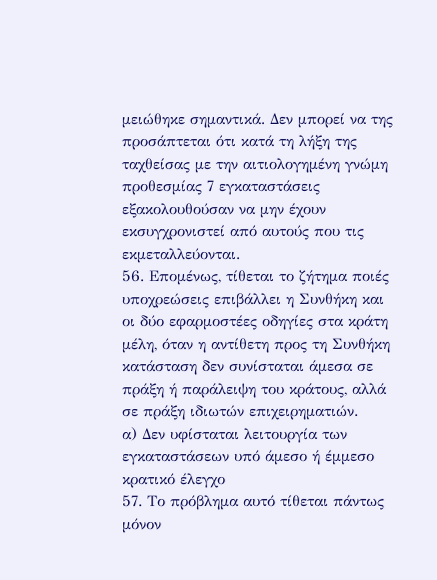μειώθηκε σημαντικά. Δεν μπορεί να της προσάπτεται ότι κατά τη λήξη της ταχθείσας με την αιτιολογημένη γνώμη προθεσμίας 7 εγκαταστάσεις εξακολουθούσαν να μην έχουν εκσυγχρονιστεί από αυτούς που τις εκμεταλλεύονται.
56. Επομένως, τίθεται το ζήτημα ποιές υποχρεώσεις επιβάλλει η Συνθήκη και οι δύο εφαρμοστέες οδηγίες στα κράτη μέλη, όταν η αντίθετη προς τη Συνθήκη κατάσταση δεν συνίσταται άμεσα σε πράξη ή παράλειψη του κράτους, αλλά σε πράξη ιδιωτών επιχειρηματιών.
α) Δεν υφίσταται λειτουργία των εγκαταστάσεων υπό άμεσο ή έμμεσο κρατικό έλεγχο
57. Το πρόβλημα αυτό τίθεται πάντως μόνον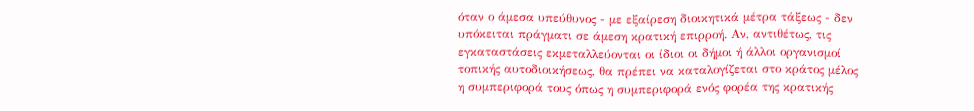όταν ο άμεσα υπεύθυνος - με εξαίρεση διοικητικά μέτρα τάξεως - δεν υπόκειται πράγματι σε άμεση κρατική επιρροή. Αν, αντιθέτως, τις εγκαταστάσεις εκμεταλλεύονται οι ίδιοι οι δήμοι ή άλλοι οργανισμοί τοπικής αυτοδιοικήσεως, θα πρέπει να καταλογίζεται στο κράτος μέλος η συμπεριφορά τους όπως η συμπεριφορά ενός φορέα της κρατικής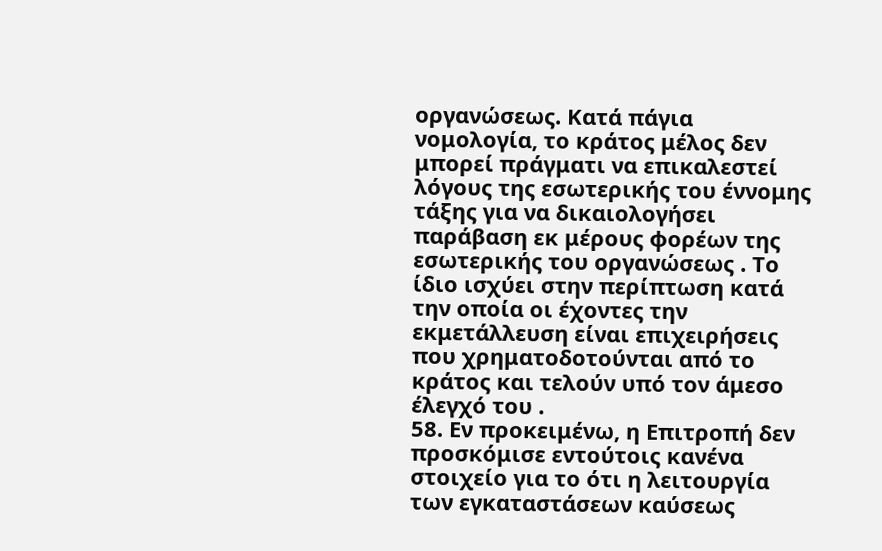οργανώσεως. Κατά πάγια νομολογία, το κράτος μέλος δεν μπορεί πράγματι να επικαλεστεί λόγους της εσωτερικής του έννομης τάξης για να δικαιολογήσει παράβαση εκ μέρους φορέων της εσωτερικής του οργανώσεως . Το ίδιο ισχύει στην περίπτωση κατά την οποία οι έχοντες την εκμετάλλευση είναι επιχειρήσεις που χρηματοδοτούνται από το κράτος και τελούν υπό τον άμεσο έλεγχό του .
58. Εν προκειμένω, η Επιτροπή δεν προσκόμισε εντούτοις κανένα στοιχείο για το ότι η λειτουργία των εγκαταστάσεων καύσεως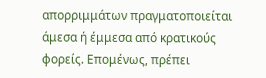απορριμμάτων πραγματοποιείται άμεσα ή έμμεσα από κρατικούς φορείς. Επομένως, πρέπει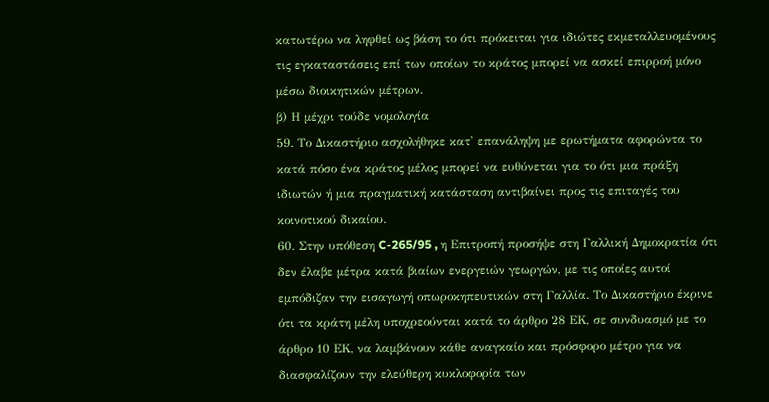κατωτέρω να ληφθεί ως βάση το ότι πρόκειται για ιδιώτες εκμεταλλευομένους τις εγκαταστάσεις επί των οποίων το κράτος μπορεί να ασκεί επιρροή μόνο μέσω διοικητικών μέτρων.
β) Η μέχρι τούδε νομολογία
59. Το Δικαστήριο ασχολήθηκε κατ' επανάληψη με ερωτήματα αφορώντα το κατά πόσο ένα κράτος μέλος μπορεί να ευθύνεται για το ότι μια πράξη ιδιωτών ή μια πραγματική κατάσταση αντιβαίνει προς τις επιταγές του κοινοτικού δικαίου.
60. Στην υπόθεση C-265/95 , η Επιτροπή προσήψε στη Γαλλική Δημοκρατία ότι δεν έλαβε μέτρα κατά βιαίων ενεργειών γεωργών, με τις οποίες αυτοί εμπόδιζαν την εισαγωγή οπωροκηπευτικών στη Γαλλία. Το Δικαστήριο έκρινε ότι τα κράτη μέλη υποχρεούνται κατά το άρθρο 28 ΕΚ, σε συνδυασμό με το άρθρο 10 ΕΚ, να λαμβάνουν κάθε αναγκαίο και πρόσφορο μέτρο για να διασφαλίζουν την ελεύθερη κυκλοφορία των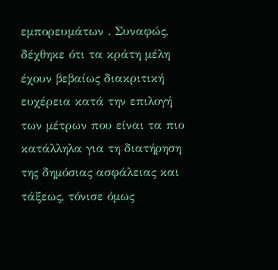εμπορευμάτων . Συναφώς, δέχθηκε ότι τα κράτη μέλη έχουν βεβαίως διακριτική ευχέρεια κατά την επιλογή των μέτρων που είναι τα πιο κατάλληλα για τη διατήρηση της δημόσιας ασφάλειας και τάξεως, τόνισε όμως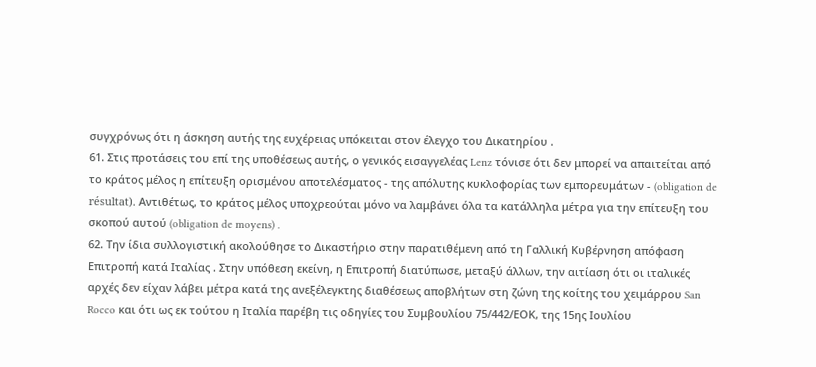συγχρόνως ότι η άσκηση αυτής της ευχέρειας υπόκειται στον έλεγχο του Δικατηρίου .
61. Στις προτάσεις του επί της υποθέσεως αυτής, ο γενικός εισαγγελέας Lenz τόνισε ότι δεν μπορεί να απαιτείται από το κράτος μέλος η επίτευξη ορισμένου αποτελέσματος - της απόλυτης κυκλοφορίας των εμπορευμάτων - (obligation de résultat). Αντιθέτως, το κράτος μέλος υποχρεούται μόνο να λαμβάνει όλα τα κατάλληλα μέτρα για την επίτευξη του σκοπού αυτού (obligation de moyens) .
62. Την ίδια συλλογιστική ακολούθησε το Δικαστήριο στην παρατιθέμενη από τη Γαλλική Κυβέρνηση απόφαση Επιτροπή κατά Ιταλίας . Στην υπόθεση εκείνη, η Επιτροπή διατύπωσε, μεταξύ άλλων, την αιτίαση ότι οι ιταλικές αρχές δεν είχαν λάβει μέτρα κατά της ανεξέλεγκτης διαθέσεως αποβλήτων στη ζώνη της κοίτης του χειμάρρου San Rocco και ότι ως εκ τούτου η Ιταλία παρέβη τις οδηγίες του Συμβουλίου 75/442/ΕΟΚ, της 15ης Ιουλίου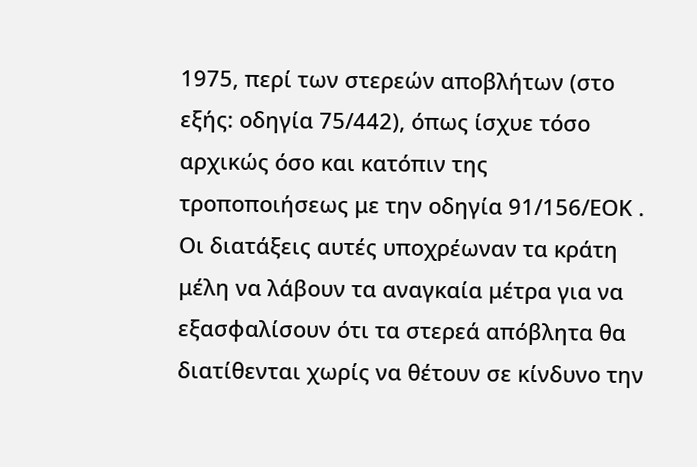1975, περί των στερεών αποβλήτων (στο εξής: οδηγία 75/442), όπως ίσχυε τόσο αρχικώς όσο και κατόπιν της τροποποιήσεως με την οδηγία 91/156/ΕΟΚ . Οι διατάξεις αυτές υποχρέωναν τα κράτη μέλη να λάβουν τα αναγκαία μέτρα για να εξασφαλίσουν ότι τα στερεά απόβλητα θα διατίθενται χωρίς να θέτουν σε κίνδυνο την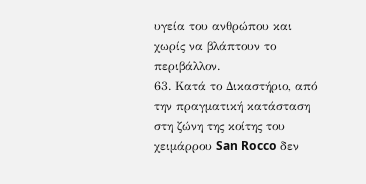υγεία του ανθρώπου και χωρίς να βλάπτουν το περιβάλλον.
63. Κατά το Δικαστήριο, από την πραγματική κατάσταση στη ζώνη της κοίτης του χειμάρρου San Rocco δεν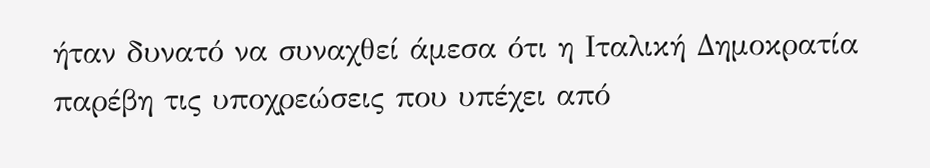ήταν δυνατό να συναχθεί άμεσα ότι η Ιταλική Δημοκρατία παρέβη τις υποχρεώσεις που υπέχει από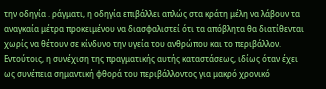την οδηγία . ράγματι, η οδηγία επιβάλλει απλώς στα κράτη μέλη να λάβουν τα αναγκαία μέτρα προκειμένου να διασφαλιστεί ότι τα απόβλητα θα διατίθενται χωρίς να θέτουν σε κίνδυνο την υγεία του ανθρώπου και το περιβάλλον. Εντούτοις, η συνέχιση της πραγματικής αυτής καταστάσεως, ιδίως όταν έχει ως συνέπεια σημαντική φθορά του περιβάλλοντος για μακρό χρονικό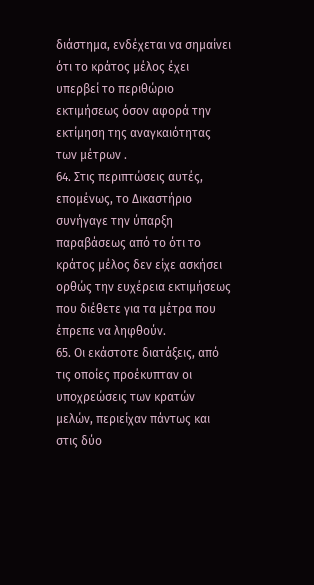διάστημα, ενδέχεται να σημαίνει ότι το κράτος μέλος έχει υπερβεί το περιθώριο εκτιμήσεως όσον αφορά την εκτίμηση της αναγκαιότητας των μέτρων .
64. Στις περιπτώσεις αυτές, επομένως, το Δικαστήριο συνήγαγε την ύπαρξη παραβάσεως από το ότι το κράτος μέλος δεν είχε ασκήσει ορθώς την ευχέρεια εκτιμήσεως που διέθετε για τα μέτρα που έπρεπε να ληφθούν.
65. Οι εκάστοτε διατάξεις, από τις οποίες προέκυπταν οι υποχρεώσεις των κρατών μελών, περιείχαν πάντως και στις δύο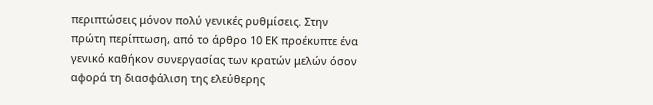περιπτώσεις μόνον πολύ γενικές ρυθμίσεις. Στην πρώτη περίπτωση, από το άρθρο 10 ΕΚ προέκυπτε ένα γενικό καθήκον συνεργασίας των κρατών μελών όσον αφορά τη διασφάλιση της ελεύθερης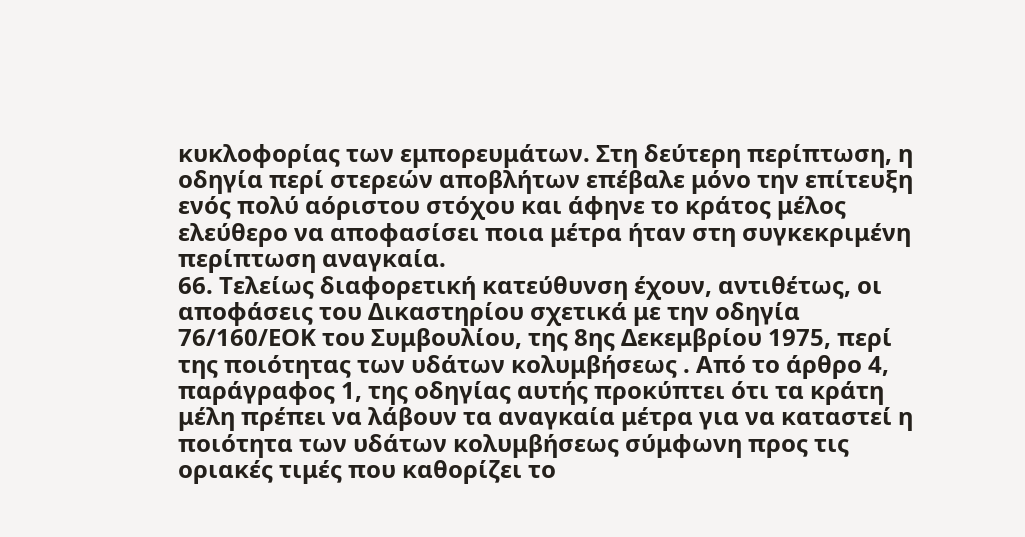κυκλοφορίας των εμπορευμάτων. Στη δεύτερη περίπτωση, η οδηγία περί στερεών αποβλήτων επέβαλε μόνο την επίτευξη ενός πολύ αόριστου στόχου και άφηνε το κράτος μέλος ελεύθερο να αποφασίσει ποια μέτρα ήταν στη συγκεκριμένη περίπτωση αναγκαία.
66. Τελείως διαφορετική κατεύθυνση έχουν, αντιθέτως, οι αποφάσεις του Δικαστηρίου σχετικά με την οδηγία 76/160/ΕΟΚ του Συμβουλίου, της 8ης Δεκεμβρίου 1975, περί της ποιότητας των υδάτων κολυμβήσεως . Από το άρθρο 4, παράγραφος 1, της οδηγίας αυτής προκύπτει ότι τα κράτη μέλη πρέπει να λάβουν τα αναγκαία μέτρα για να καταστεί η ποιότητα των υδάτων κολυμβήσεως σύμφωνη προς τις οριακές τιμές που καθορίζει το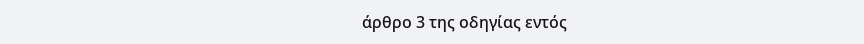άρθρο 3 της οδηγίας εντός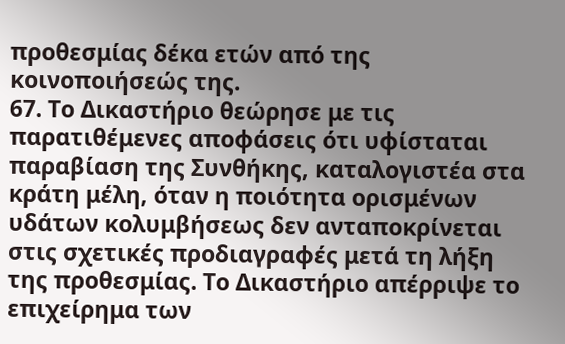προθεσμίας δέκα ετών από της κοινοποιήσεώς της.
67. Το Δικαστήριο θεώρησε με τις παρατιθέμενες αποφάσεις ότι υφίσταται παραβίαση της Συνθήκης, καταλογιστέα στα κράτη μέλη, όταν η ποιότητα ορισμένων υδάτων κολυμβήσεως δεν ανταποκρίνεται στις σχετικές προδιαγραφές μετά τη λήξη της προθεσμίας. Το Δικαστήριο απέρριψε το επιχείρημα των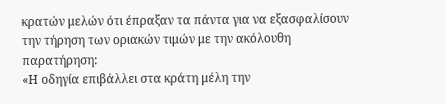κρατών μελών ότι έπραξαν τα πάντα για να εξασφαλίσουν την τήρηση των οριακών τιμών με την ακόλουθη παρατήρηση:
«Η οδηγία επιβάλλει στα κράτη μέλη την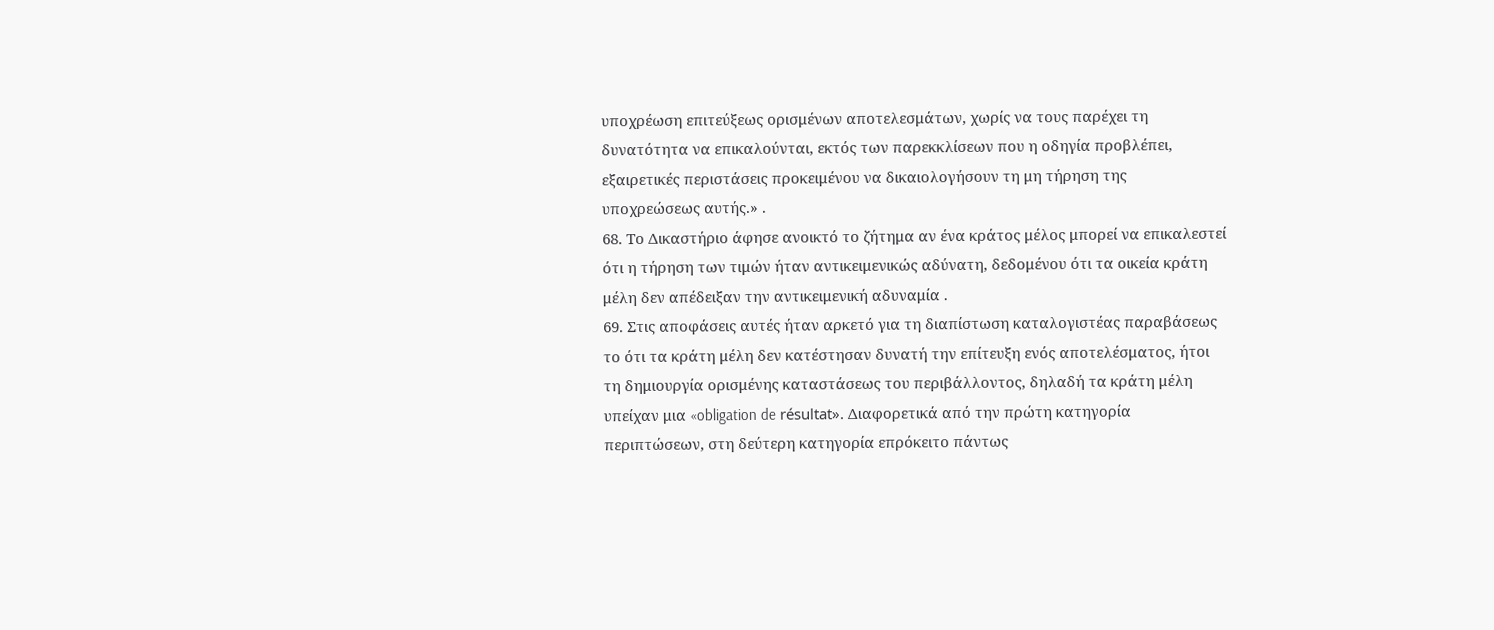υποχρέωση επιτεύξεως ορισμένων αποτελεσμάτων, χωρίς να τους παρέχει τη δυνατότητα να επικαλούνται, εκτός των παρεκκλίσεων που η οδηγία προβλέπει, εξαιρετικές περιστάσεις προκειμένου να δικαιολογήσουν τη μη τήρηση της υποχρεώσεως αυτής.» .
68. Το Δικαστήριο άφησε ανοικτό το ζήτημα αν ένα κράτος μέλος μπορεί να επικαλεστεί ότι η τήρηση των τιμών ήταν αντικειμενικώς αδύνατη, δεδομένου ότι τα οικεία κράτη μέλη δεν απέδειξαν την αντικειμενική αδυναμία .
69. Στις αποφάσεις αυτές ήταν αρκετό για τη διαπίστωση καταλογιστέας παραβάσεως το ότι τα κράτη μέλη δεν κατέστησαν δυνατή την επίτευξη ενός αποτελέσματος, ήτοι τη δημιουργία ορισμένης καταστάσεως του περιβάλλοντος, δηλαδή τα κράτη μέλη υπείχαν μια «obligation de résultat». Διαφορετικά από την πρώτη κατηγορία περιπτώσεων, στη δεύτερη κατηγορία επρόκειτο πάντως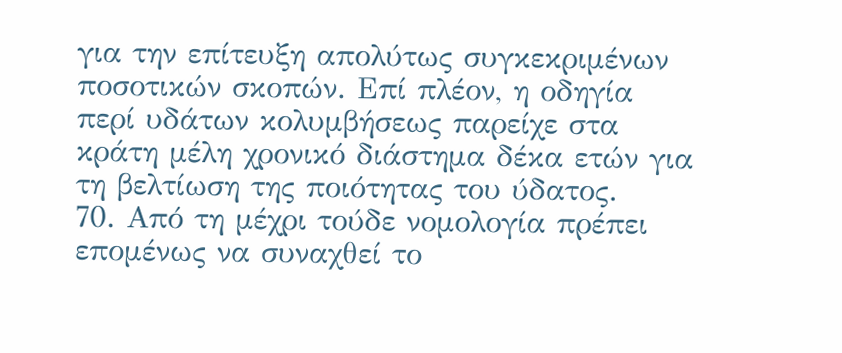για την επίτευξη απολύτως συγκεκριμένων ποσοτικών σκοπών. Επί πλέον, η οδηγία περί υδάτων κολυμβήσεως παρείχε στα κράτη μέλη χρονικό διάστημα δέκα ετών για τη βελτίωση της ποιότητας του ύδατος.
70. Από τη μέχρι τούδε νομολογία πρέπει επομένως να συναχθεί το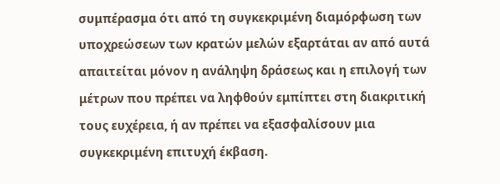συμπέρασμα ότι από τη συγκεκριμένη διαμόρφωση των υποχρεώσεων των κρατών μελών εξαρτάται αν από αυτά απαιτείται μόνον η ανάληψη δράσεως και η επιλογή των μέτρων που πρέπει να ληφθούν εμπίπτει στη διακριτική τους ευχέρεια, ή αν πρέπει να εξασφαλίσουν μια συγκεκριμένη επιτυχή έκβαση.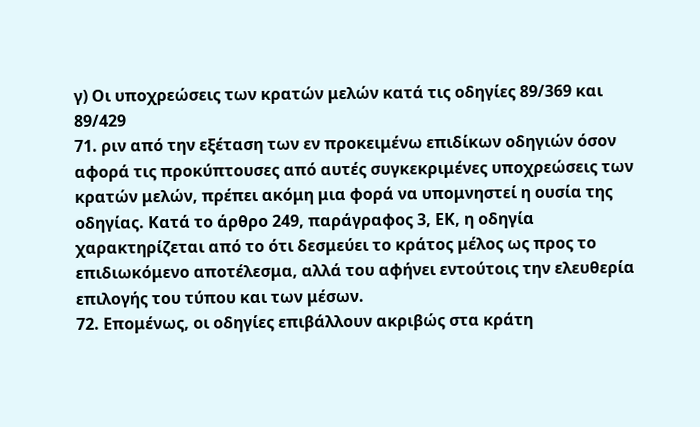γ) Οι υποχρεώσεις των κρατών μελών κατά τις οδηγίες 89/369 και 89/429
71. ριν από την εξέταση των εν προκειμένω επιδίκων οδηγιών όσον αφορά τις προκύπτουσες από αυτές συγκεκριμένες υποχρεώσεις των κρατών μελών, πρέπει ακόμη μια φορά να υπομνηστεί η ουσία της οδηγίας. Κατά το άρθρο 249, παράγραφος 3, ΕΚ, η οδηγία χαρακτηρίζεται από το ότι δεσμεύει το κράτος μέλος ως προς το επιδιωκόμενο αποτέλεσμα, αλλά του αφήνει εντούτοις την ελευθερία επιλογής του τύπου και των μέσων.
72. Επομένως, οι οδηγίες επιβάλλουν ακριβώς στα κράτη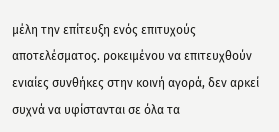μέλη την επίτευξη ενός επιτυχούς αποτελέσματος. ροκειμένου να επιτευχθούν ενιαίες συνθήκες στην κοινή αγορά, δεν αρκεί συχνά να υφίστανται σε όλα τα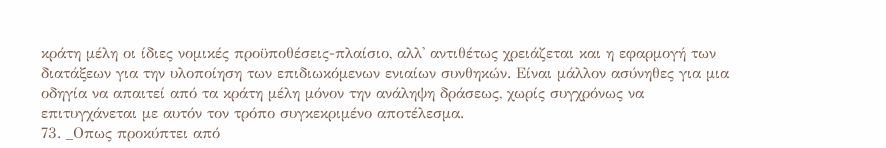κράτη μέλη οι ίδιες νομικές προϋποθέσεις-πλαίσιο, αλλ' αντιθέτως χρειάζεται και η εφαρμογή των διατάξεων για την υλοποίηση των επιδιωκόμενων ενιαίων συνθηκών. Είναι μάλλον ασύνηθες για μια οδηγία να απαιτεί από τα κράτη μέλη μόνον την ανάληψη δράσεως, χωρίς συγχρόνως να επιτυγχάνεται με αυτόν τον τρόπο συγκεκριμένο αποτέλεσμα.
73. _Οπως προκύπτει από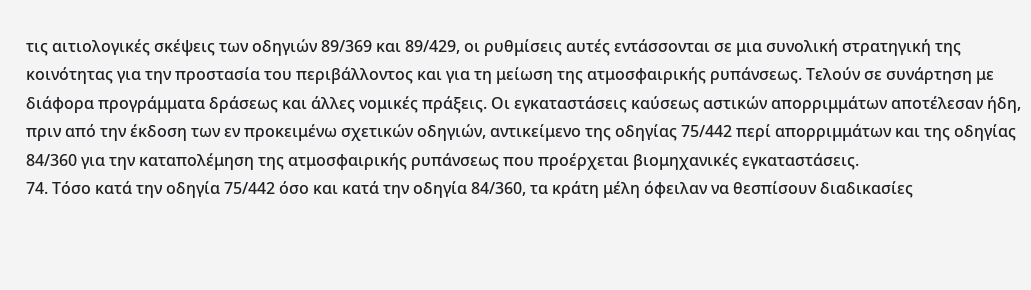τις αιτιολογικές σκέψεις των οδηγιών 89/369 και 89/429, οι ρυθμίσεις αυτές εντάσσονται σε μια συνολική στρατηγική της κοινότητας για την προστασία του περιβάλλοντος και για τη μείωση της ατμοσφαιρικής ρυπάνσεως. Τελούν σε συνάρτηση με διάφορα προγράμματα δράσεως και άλλες νομικές πράξεις. Οι εγκαταστάσεις καύσεως αστικών απορριμμάτων αποτέλεσαν ήδη, πριν από την έκδοση των εν προκειμένω σχετικών οδηγιών, αντικείμενο της οδηγίας 75/442 περί απορριμμάτων και της οδηγίας 84/360 για την καταπολέμηση της ατμοσφαιρικής ρυπάνσεως που προέρχεται βιομηχανικές εγκαταστάσεις.
74. Τόσο κατά την οδηγία 75/442 όσο και κατά την οδηγία 84/360, τα κράτη μέλη όφειλαν να θεσπίσουν διαδικασίες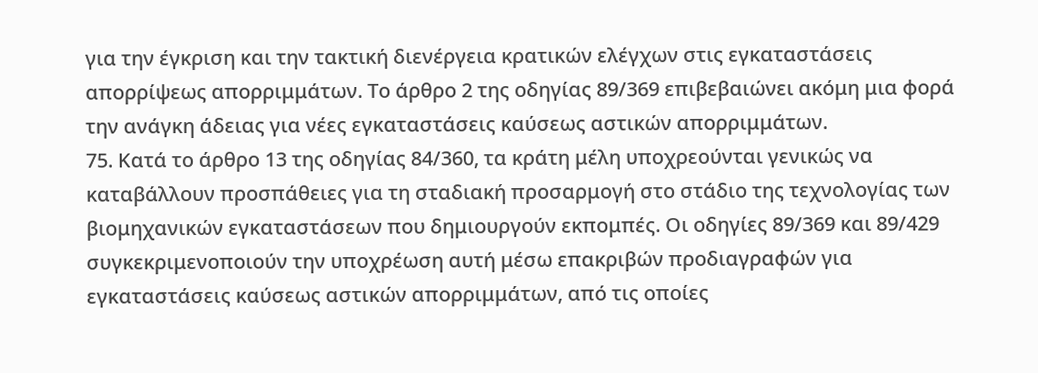για την έγκριση και την τακτική διενέργεια κρατικών ελέγχων στις εγκαταστάσεις απορρίψεως απορριμμάτων. Το άρθρο 2 της οδηγίας 89/369 επιβεβαιώνει ακόμη μια φορά την ανάγκη άδειας για νέες εγκαταστάσεις καύσεως αστικών απορριμμάτων.
75. Κατά το άρθρο 13 της οδηγίας 84/360, τα κράτη μέλη υποχρεούνται γενικώς να καταβάλλουν προσπάθειες για τη σταδιακή προσαρμογή στο στάδιο της τεχνολογίας των βιομηχανικών εγκαταστάσεων που δημιουργούν εκπομπές. Οι οδηγίες 89/369 και 89/429 συγκεκριμενοποιούν την υποχρέωση αυτή μέσω επακριβών προδιαγραφών για εγκαταστάσεις καύσεως αστικών απορριμμάτων, από τις οποίες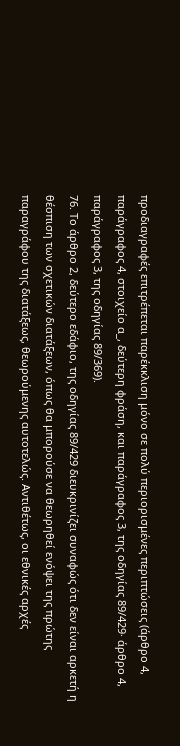προδιαγραφές επιτρέπεται παρέκκλιση μόνο σε πολύ περιορισμένες περιπτώσεις (άρθρο 4, παράγραφος 4, στοιχείο α_, δεύτερη φράση, και παράγραφος 3, της οδηγίας 89/429· άρθρο 4, παράγραφος 3, της οδηγίας 89/369).
76. Το άρθρο 2, δεύτερο εδάφιο, της οδηγίας 89/429 διευκρινίζει συναφώς ότι δεν είναι αρκετή η θέσπιση των σχετικών διατάξεων, όπως θα μπορούσε να θεωρηθεί ενόψει της πρώτης παραγράφου της διατάξεως, θεωρούμενης αυτοτελώς. Αντιθέτως, οι εθνικές αρχές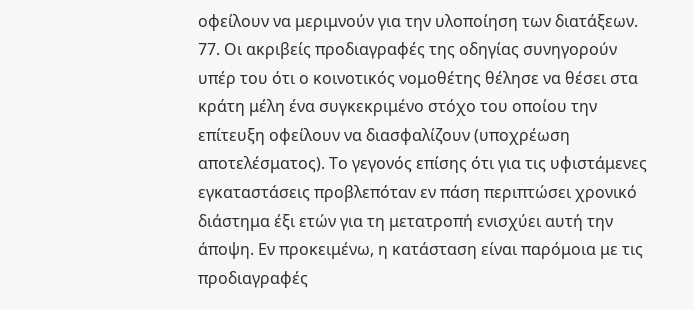οφείλουν να μεριμνούν για την υλοποίηση των διατάξεων.
77. Οι ακριβείς προδιαγραφές της οδηγίας συνηγορούν υπέρ του ότι ο κοινοτικός νομοθέτης θέλησε να θέσει στα κράτη μέλη ένα συγκεκριμένο στόχο του οποίου την επίτευξη οφείλουν να διασφαλίζουν (υποχρέωση αποτελέσματος). Το γεγονός επίσης ότι για τις υφιστάμενες εγκαταστάσεις προβλεπόταν εν πάση περιπτώσει χρονικό διάστημα έξι ετών για τη μετατροπή ενισχύει αυτή την άποψη. Εν προκειμένω, η κατάσταση είναι παρόμοια με τις προδιαγραφές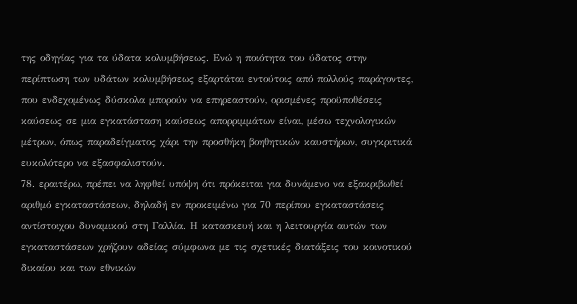της οδηγίας για τα ύδατα κολυμβήσεως. Ενώ η ποιότητα του ύδατος στην περίπτωση των υδάτων κολυμβήσεως εξαρτάται εντούτοις από πολλούς παράγοντες, που ενδεχομένως δύσκολα μπορούν να επηρεαστούν, ορισμένες προϋποθέσεις καύσεως σε μια εγκατάσταση καύσεως απορριμμάτων είναι, μέσω τεχνολογικών μέτρων, όπως παραδείγματος χάρι την προσθήκη βοηθητικών καυστήρων, συγκριτικά ευκολότερο να εξασφαλιστούν.
78. εραιτέρω, πρέπει να ληφθεί υπόψη ότι πρόκειται για δυνάμενο να εξακριβωθεί αριθμό εγκαταστάσεων, δηλαδή εν προκειμένω για 70 περίπου εγκαταστάσεις αντίστοιχου δυναμικού στη Γαλλία. Η κατασκευή και η λειτουργία αυτών των εγκαταστάσεων χρήζουν αδείας σύμφωνα με τις σχετικές διατάξεις του κοινοτικού δικαίου και των εθνικών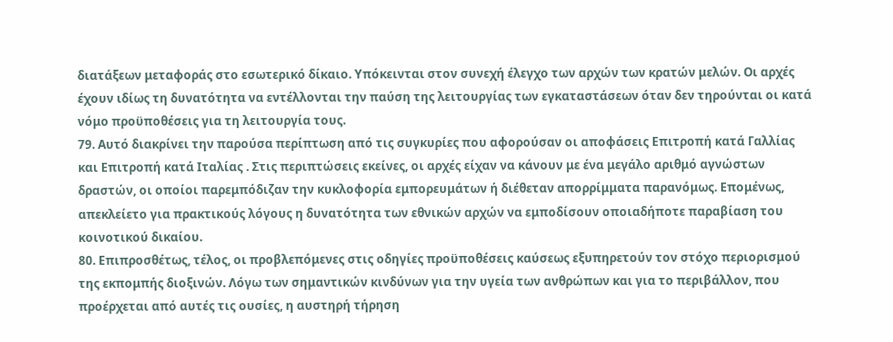διατάξεων μεταφοράς στο εσωτερικό δίκαιο. Υπόκεινται στον συνεχή έλεγχο των αρχών των κρατών μελών. Οι αρχές έχουν ιδίως τη δυνατότητα να εντέλλονται την παύση της λειτουργίας των εγκαταστάσεων όταν δεν τηρούνται οι κατά νόμο προϋποθέσεις για τη λειτουργία τους.
79. Αυτό διακρίνει την παρούσα περίπτωση από τις συγκυρίες που αφορούσαν οι αποφάσεις Επιτροπή κατά Γαλλίας και Επιτροπή κατά Ιταλίας . Στις περιπτώσεις εκείνες, οι αρχές είχαν να κάνουν με ένα μεγάλο αριθμό αγνώστων δραστών, οι οποίοι παρεμπόδιζαν την κυκλοφορία εμπορευμάτων ή διέθεταν απορρίμματα παρανόμως. Επομένως, απεκλείετο για πρακτικούς λόγους η δυνατότητα των εθνικών αρχών να εμποδίσουν οποιαδήποτε παραβίαση του κοινοτικού δικαίου.
80. Επιπροσθέτως, τέλος, οι προβλεπόμενες στις οδηγίες προϋποθέσεις καύσεως εξυπηρετούν τον στόχο περιορισμού της εκπομπής διοξινών. Λόγω των σημαντικών κινδύνων για την υγεία των ανθρώπων και για το περιβάλλον, που προέρχεται από αυτές τις ουσίες, η αυστηρή τήρηση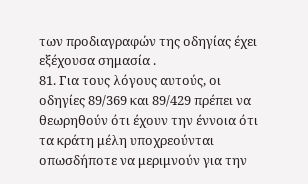των προδιαγραφών της οδηγίας έχει εξέχουσα σημασία .
81. Για τους λόγους αυτούς, οι οδηγίες 89/369 και 89/429 πρέπει να θεωρηθούν ότι έχουν την έννοια ότι τα κράτη μέλη υποχρεούνται οπωσδήποτε να μεριμνούν για την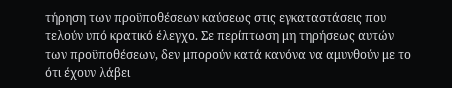τήρηση των προϋποθέσεων καύσεως στις εγκαταστάσεις που τελούν υπό κρατικό έλεγχο. Σε περίπτωση μη τηρήσεως αυτών των προϋποθέσεων, δεν μπορούν κατά κανόνα να αμυνθούν με το ότι έχουν λάβει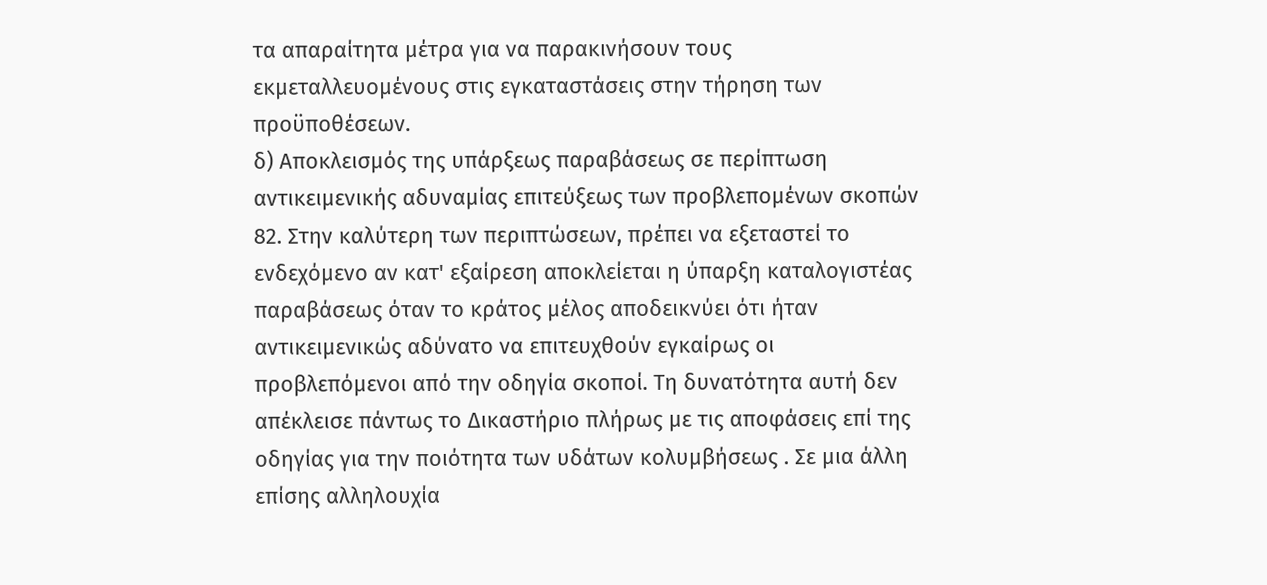τα απαραίτητα μέτρα για να παρακινήσουν τους εκμεταλλευομένους στις εγκαταστάσεις στην τήρηση των προϋποθέσεων.
δ) Αποκλεισμός της υπάρξεως παραβάσεως σε περίπτωση αντικειμενικής αδυναμίας επιτεύξεως των προβλεπομένων σκοπών
82. Στην καλύτερη των περιπτώσεων, πρέπει να εξεταστεί το ενδεχόμενο αν κατ' εξαίρεση αποκλείεται η ύπαρξη καταλογιστέας παραβάσεως όταν το κράτος μέλος αποδεικνύει ότι ήταν αντικειμενικώς αδύνατο να επιτευχθούν εγκαίρως οι προβλεπόμενοι από την οδηγία σκοποί. Τη δυνατότητα αυτή δεν απέκλεισε πάντως το Δικαστήριο πλήρως με τις αποφάσεις επί της οδηγίας για την ποιότητα των υδάτων κολυμβήσεως . Σε μια άλλη επίσης αλληλουχία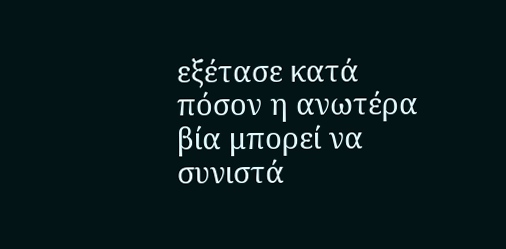εξέτασε κατά πόσον η ανωτέρα βία μπορεί να συνιστά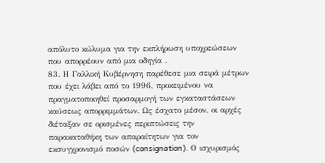απόλυτο κώλυμα για την εκπλήρωση υποχρεώσεων που απορρέουν από μια οδηγία .
83. Η Γαλλική Κυβέρνηση παρέθεσε μια σειρά μέτρων που έχει λάβει από το 1996, προκειμένου να πραγματοποιηθεί προσαρμογή των εγκαταστάσεων καύσεως απορριμμάτων. Ως έσχατο μέσον, οι αρχές διέταξαν σε ορισμένες περιπτώσεις την παρακαταθήκη των απαραίτητων για τον εκσυγχρονισμό ποσών (consignation). Ο ισχυρισμός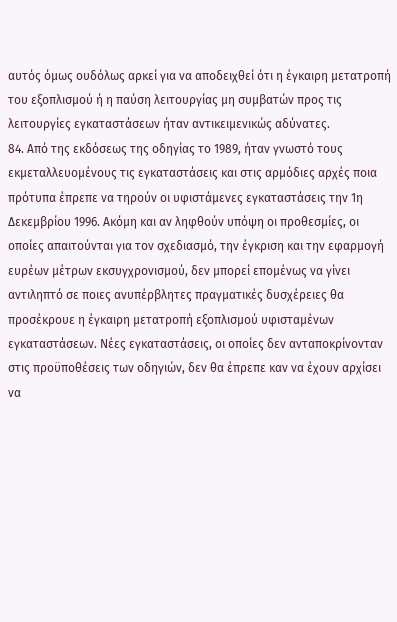αυτός όμως ουδόλως αρκεί για να αποδειχθεί ότι η έγκαιρη μετατροπή του εξοπλισμού ή η παύση λειτουργίας μη συμβατών προς τις λειτουργίες εγκαταστάσεων ήταν αντικειμενικώς αδύνατες.
84. Από της εκδόσεως της οδηγίας το 1989, ήταν γνωστό τους εκμεταλλευομένους τις εγκαταστάσεις και στις αρμόδιες αρχές ποια πρότυπα έπρεπε να τηρούν οι υφιστάμενες εγκαταστάσεις την 1η Δεκεμβρίου 1996. Ακόμη και αν ληφθούν υπόψη οι προθεσμίες, οι οποίες απαιτούνται για τον σχεδιασμό, την έγκριση και την εφαρμογή ευρέων μέτρων εκσυγχρονισμού, δεν μπορεί επομένως να γίνει αντιληπτό σε ποιες ανυπέρβλητες πραγματικές δυσχέρειες θα προσέκρουε η έγκαιρη μετατροπή εξοπλισμού υφισταμένων εγκαταστάσεων. Νέες εγκαταστάσεις, οι οποίες δεν ανταποκρίνονταν στις προϋποθέσεις των οδηγιών, δεν θα έπρεπε καν να έχουν αρχίσει να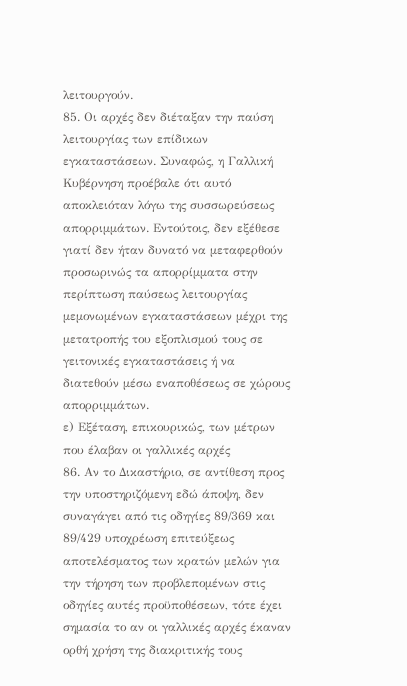λειτουργούν.
85. Οι αρχές δεν διέταξαν την παύση λειτουργίας των επίδικων εγκαταστάσεων. Συναφώς, η Γαλλική Κυβέρνηση προέβαλε ότι αυτό αποκλειόταν λόγω της συσσωρεύσεως απορριμμάτων. Εντούτοις, δεν εξέθεσε γιατί δεν ήταν δυνατό να μεταφερθούν προσωρινώς τα απορρίμματα στην περίπτωση παύσεως λειτουργίας μεμονωμένων εγκαταστάσεων μέχρι της μετατροπής του εξοπλισμού τους σε γειτονικές εγκαταστάσεις ή να διατεθούν μέσω εναποθέσεως σε χώρους απορριμμάτων.
ε) Εξέταση, επικουρικώς, των μέτρων που έλαβαν οι γαλλικές αρχές
86. Αν το Δικαστήριο, σε αντίθεση προς την υποστηριζόμενη εδώ άποψη, δεν συναγάγει από τις οδηγίες 89/369 και 89/429 υποχρέωση επιτεύξεως αποτελέσματος των κρατών μελών για την τήρηση των προβλεπομένων στις οδηγίες αυτές προϋποθέσεων, τότε έχει σημασία το αν οι γαλλικές αρχές έκαναν ορθή χρήση της διακριτικής τους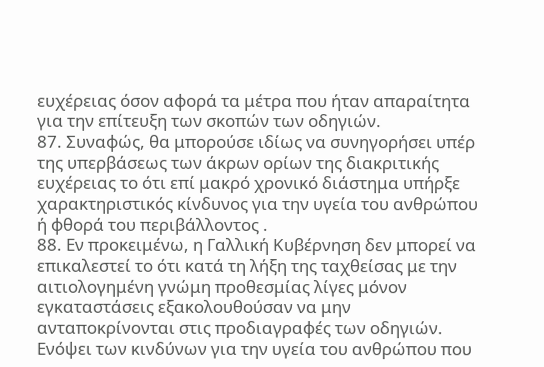ευχέρειας όσον αφορά τα μέτρα που ήταν απαραίτητα για την επίτευξη των σκοπών των οδηγιών.
87. Συναφώς, θα μπορούσε ιδίως να συνηγορήσει υπέρ της υπερβάσεως των άκρων ορίων της διακριτικής ευχέρειας το ότι επί μακρό χρονικό διάστημα υπήρξε χαρακτηριστικός κίνδυνος για την υγεία του ανθρώπου ή φθορά του περιβάλλοντος .
88. Εν προκειμένω, η Γαλλική Κυβέρνηση δεν μπορεί να επικαλεστεί το ότι κατά τη λήξη της ταχθείσας με την αιτιολογημένη γνώμη προθεσμίας λίγες μόνον εγκαταστάσεις εξακολουθούσαν να μην ανταποκρίνονται στις προδιαγραφές των οδηγιών. Ενόψει των κινδύνων για την υγεία του ανθρώπου που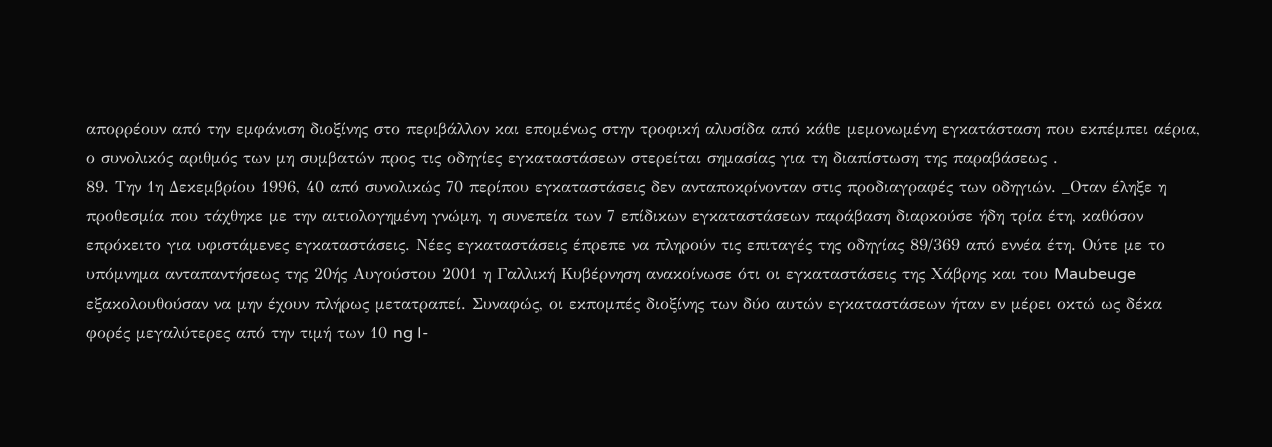απορρέουν από την εμφάνιση διοξίνης στο περιβάλλον και επομένως στην τροφική αλυσίδα από κάθε μεμονωμένη εγκατάσταση που εκπέμπει αέρια, ο συνολικός αριθμός των μη συμβατών προς τις οδηγίες εγκαταστάσεων στερείται σημασίας για τη διαπίστωση της παραβάσεως .
89. Την 1η Δεκεμβρίου 1996, 40 από συνολικώς 70 περίπου εγκαταστάσεις δεν ανταποκρίνονταν στις προδιαγραφές των οδηγιών. _Οταν έληξε η προθεσμία που τάχθηκε με την αιτιολογημένη γνώμη, η συνεπεία των 7 επίδικων εγκαταστάσεων παράβαση διαρκούσε ήδη τρία έτη, καθόσον επρόκειτο για υφιστάμενες εγκαταστάσεις. Νέες εγκαταστάσεις έπρεπε να πληρούν τις επιταγές της οδηγίας 89/369 από εννέα έτη. Ούτε με το υπόμνημα ανταπαντήσεως της 20ής Αυγούστου 2001 η Γαλλική Κυβέρνηση ανακοίνωσε ότι οι εγκαταστάσεις της Χάβρης και του Maubeuge εξακολουθούσαν να μην έχουν πλήρως μετατραπεί. Συναφώς, οι εκπομπές διοξίνης των δύο αυτών εγκαταστάσεων ήταν εν μέρει οκτώ ως δέκα φορές μεγαλύτερες από την τιμή των 10 ng I-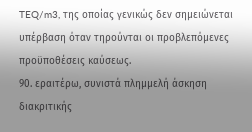TEQ/m3, της οποίας γενικώς δεν σημειώνεται υπέρβαση όταν τηρούνται οι προβλεπόμενες προϋποθέσεις καύσεως.
90. εραιτέρω, συνιστά πλημμελή άσκηση διακριτικής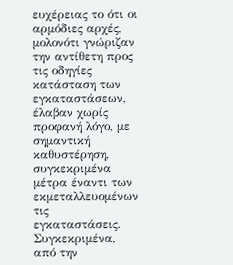ευχέρειας το ότι οι αρμόδιες αρχές, μολονότι γνώριζαν την αντίθετη προς τις οδηγίες κατάσταση των εγκαταστάσεων, έλαβαν χωρίς προφανή λόγο, με σημαντική καθυστέρηση, συγκεκριμένα μέτρα έναντι των εκμεταλλευομένων τις εγκαταστάσεις. Συγκεκριμένα, από την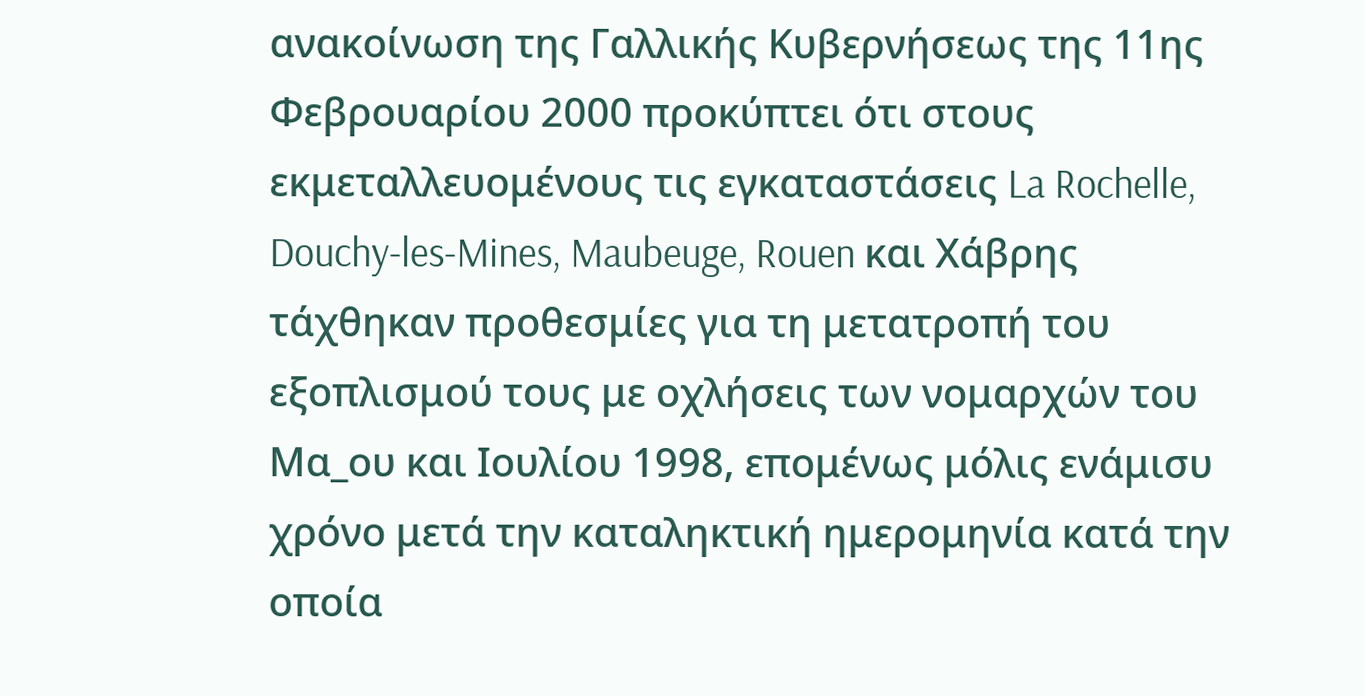ανακοίνωση της Γαλλικής Κυβερνήσεως της 11ης Φεβρουαρίου 2000 προκύπτει ότι στους εκμεταλλευομένους τις εγκαταστάσεις La Rochelle, Douchy-les-Mines, Maubeuge, Rouen και Χάβρης τάχθηκαν προθεσμίες για τη μετατροπή του εξοπλισμού τους με οχλήσεις των νομαρχών του Μα_ου και Ιουλίου 1998, επομένως μόλις ενάμισυ χρόνο μετά την καταληκτική ημερομηνία κατά την οποία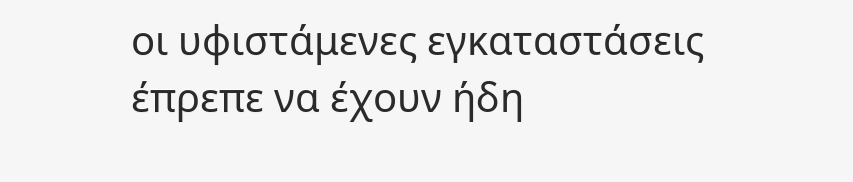οι υφιστάμενες εγκαταστάσεις έπρεπε να έχουν ήδη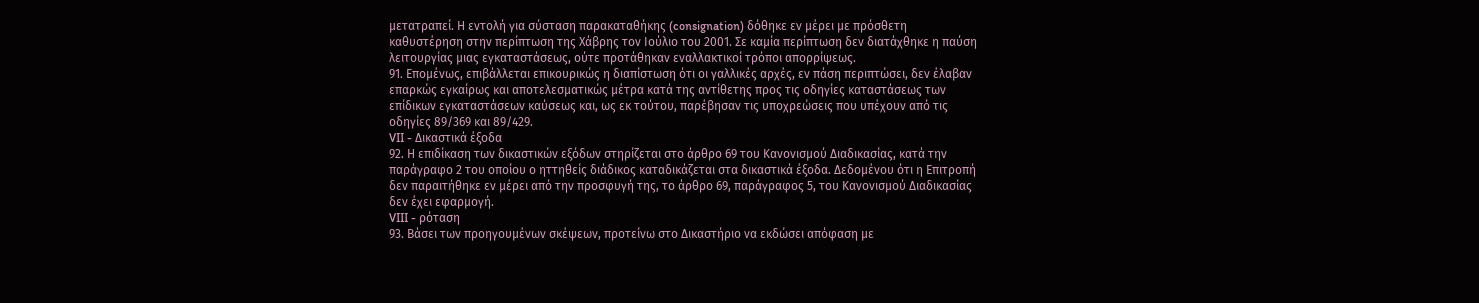μετατραπεί. Η εντολή για σύσταση παρακαταθήκης (consignation) δόθηκε εν μέρει με πρόσθετη καθυστέρηση στην περίπτωση της Χάβρης τον Ιούλιο του 2001. Σε καμία περίπτωση δεν διατάχθηκε η παύση λειτουργίας μιας εγκαταστάσεως, ούτε προτάθηκαν εναλλακτικοί τρόποι απορρίψεως.
91. Επομένως, επιβάλλεται επικουρικώς η διαπίστωση ότι οι γαλλικές αρχές, εν πάση περιπτώσει, δεν έλαβαν επαρκώς εγκαίρως και αποτελεσματικώς μέτρα κατά της αντίθετης προς τις οδηγίες καταστάσεως των επίδικων εγκαταστάσεων καύσεως και, ως εκ τούτου, παρέβησαν τις υποχρεώσεις που υπέχουν από τις οδηγίες 89/369 και 89/429.
VII - Δικαστικά έξοδα
92. Η επιδίκαση των δικαστικών εξόδων στηρίζεται στο άρθρο 69 του Κανονισμού Διαδικασίας, κατά την παράγραφο 2 του οποίου ο ηττηθείς διάδικος καταδικάζεται στα δικαστικά έξοδα. Δεδομένου ότι η Επιτροπή δεν παραιτήθηκε εν μέρει από την προσφυγή της, το άρθρο 69, παράγραφος 5, του Κανονισμού Διαδικασίας δεν έχει εφαρμογή.
VIII - ρόταση
93. Βάσει των προηγουμένων σκέψεων, προτείνω στο Δικαστήριο να εκδώσει απόφαση με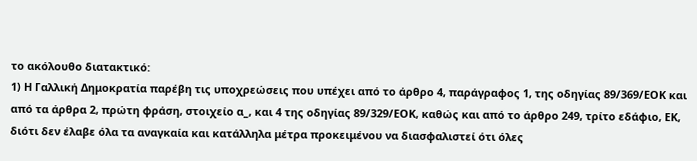το ακόλουθο διατακτικό:
1) Η Γαλλική Δημοκρατία παρέβη τις υποχρεώσεις που υπέχει από το άρθρο 4, παράγραφος 1, της οδηγίας 89/369/ΕΟΚ και από τα άρθρα 2, πρώτη φράση, στοιχείο α_, και 4 της οδηγίας 89/329/ΕΟΚ, καθώς και από το άρθρο 249, τρίτο εδάφιο, ΕΚ, διότι δεν έλαβε όλα τα αναγκαία και κατάλληλα μέτρα προκειμένου να διασφαλιστεί ότι όλες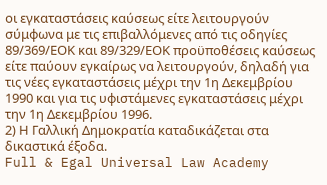οι εγκαταστάσεις καύσεως είτε λειτουργούν σύμφωνα με τις επιβαλλόμενες από τις οδηγίες 89/369/ΕΟΚ και 89/329/ΕΟΚ προϋποθέσεις καύσεως είτε παύουν εγκαίρως να λειτουργούν, δηλαδή για τις νέες εγκαταστάσεις μέχρι την 1η Δεκεμβρίου 1990 και για τις υφιστάμενες εγκαταστάσεις μέχρι την 1η Δεκεμβρίου 1996.
2) Η Γαλλική Δημοκρατία καταδικάζεται στα δικαστικά έξοδα.
Full & Egal Universal Law Academy